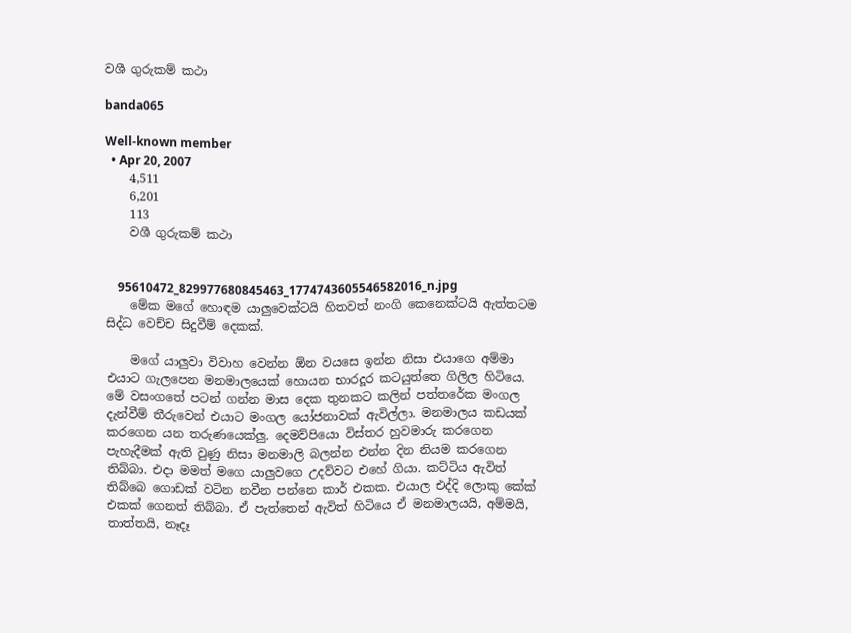වශී ගුරුකම් කථා

banda065

Well-known member
  • Apr 20, 2007
    4,511
    6,201
    113
    වශී ගුරුකම් කථා


    95610472_829977680845463_1774743605546582016_n.jpg
    මේක මගේ හොඳම යාලුවෙක්ටයි හිතවත් නංගි කෙනෙක්ටයි ඇත්තටම සිද්ධ වෙච්ච සිදුවීම් දෙකක්.

    මගේ යාලුවා විවාහ වෙන්න ඕන වයසෙ ඉන්න නිසා එයාගෙ අම්මා එයාට ගැලපෙන මනමාලයෙක් හොයන භාරදූර කටයුත්තෙ ගිලිල හිටියෙ. මේ වසංගතේ පටන් ගන්න මාස දෙක තුනකට කලින් පත්තරේක මංගල දැන්වීම් තීරුවෙන් එයාට මංගල යෝජනාවක් ඇවිල්ලා. මනමාලය කඩයක් කරගෙන යන තරුණයෙක්ලු. දෙමව්පියො විස්තර හුවමාරු කරගෙන පැහැදීමක් ඇති වුණු නිසා මනමාලි බලන්න එන්න දින නියම කරගෙන තිබ්බා. එදා මමත් මගෙ යාලුවගෙ උදව්වට එහේ ගියා. කට්ටිය ඇවිත් තිබ්බෙ ගොඩක් වටින නවීන පන්නෙ කාර් එකක. එයාල එද්දි ලොකු කේක් එකක් ගෙනත් තිබ්බා. ඒ පැත්තෙන් ඇවිත් හිටියෙ ඒ මනමාලයයි, අම්මයි, තාත්තයි, නෑදෑ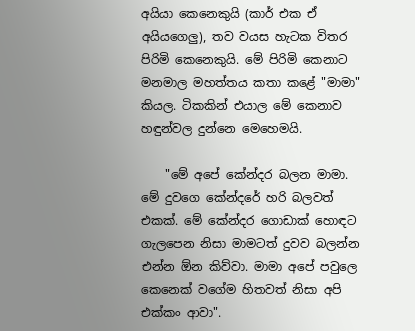අයියා කෙනෙකුයි (කාර් එක ඒ අයියගෙලු), තව වයස හැටක විතර පිරිමි කෙනෙකුයි. මේ පිරිමි කෙනාට මනමාල මහත්තය කතා කළේ "මාමා" කියල. ටිකකින් එයාල මේ කෙනාව හඳුන්වල දුන්නෙ මෙහෙමයි.

    "මේ අපේ කේන්දර බලන මාමා. මේ දුවගෙ කේන්දරේ හරි බලවත් එකක්. මේ කේන්දර ගොඩාක් හොඳට ගැලපෙන නිසා මාමටත් දුවව බලන්න එන්න ඕන කිව්වා. මාමා අපේ පවුලෙ කෙනෙක් වගේම හිතවත් නිසා අපි එක්කං ආවා".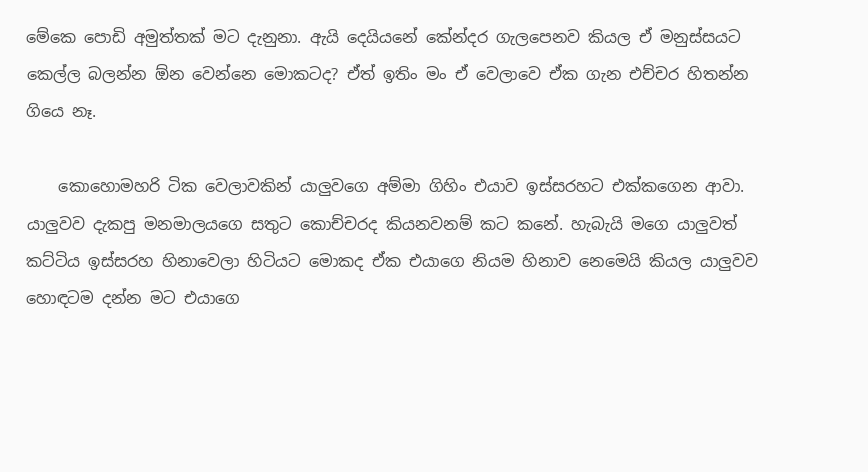මේකෙ පොඩි අමුත්තක් මට දැනුනා. ඇයි දෙයියනේ කේන්දර ගැලපෙනව කියල ඒ මනුස්සයට කෙල්ල බලන්න ඕන වෙන්නෙ මොකටද? ඒත් ඉතිං මං ඒ වෙලාවෙ ඒක ගැන එච්චර හිතන්න ගියෙ නෑ.

    කොහොමහරි ටික වෙලාවකින් යාලුවගෙ අම්මා ගිහිං එයාව ඉස්සරහට එක්කගෙන ආවා. යාලුවව දැකපු මනමාලයගෙ සතුට කොච්චරද කියනවනම් කට කනේ. හැබැයි මගෙ යාලුවත් කට්ටිය ඉස්සරහ හිනාවෙලා හිටියට මොකද ඒක එයාගෙ නියම හිනාව නෙමෙයි කියල යාලුවව හොඳටම දන්න මට එයාගෙ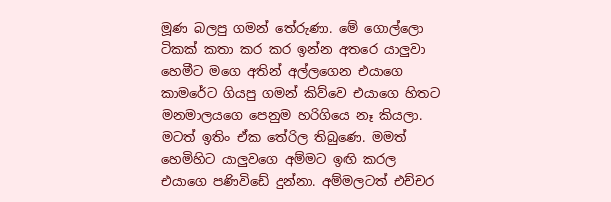මූණ බලපු ගමන් තේරුණා. මේ ගොල්ලො ටිකක් කතා කර කර ඉන්න අතරෙ යාලුවා හෙමීට මගෙ අතින් අල්ලගෙන එයාගෙ කාමරේට ගියපු ගමන් කිව්වෙ එයාගෙ හිතට මනමාලයගෙ පෙනුම හරිගියෙ නෑ කියලා. මටත් ඉතිං ඒක තේරිල තිබුණෙ. මමත් හෙමිහිට යාලුවගෙ අම්මට ඉඟි කරල එයාගෙ පණිවිඩේ දුන්නා. අම්මලටත් එච්චර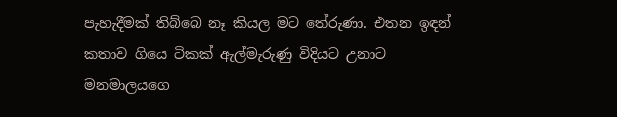පැහැදීමක් තිබ්බෙ නෑ කියල මට තේරුණා. එතන ඉඳන් කතාව ගියෙ ටිකක් ඇල්මැරුණු විදියට උනාට මනමාලයගෙ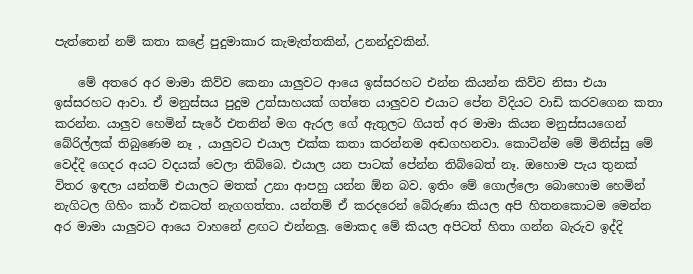පැත්තෙන් නම් කතා කළේ පුදුමාකාර කැමැත්තකින්, උනන්දුවකින්.

    මේ අතරෙ අර මාමා කිව්ව කෙනා යාලුවට ආයෙ ඉස්සරහට එන්න කියන්න කිව්ව නිසා එයා ඉස්සරහට ආවා. ඒ මනුස්සය පුදුම උත්සාහයක් ගත්තෙ යාලුවව එයාට පේන විදියට වාඩි කරවගෙන කතා කරන්න. යාලුව හෙමින් සැරේ එතනින් මග ඇරල ගේ ඇතුලට ගියත් අර මාමා කියන මනුස්සයගෙන් බේරිල්ලක් තිබුණෙම නෑ , යාලුවට එයාල එක්ක කතා කරන්නම අඬගහනවා. කොටින්ම මේ මිනිස්සු මේ වෙද්දි ගෙදර අයට වදයක් වෙලා තිබ්බෙ. එයාල යන පාටක් පේන්න තිබ්බෙත් නෑ. ඔහොම පැය තුනක් විතර ඉඳලා යන්තම් එයාලට මතක් උනා ආපහු යන්න ඕන බව. ඉතිං මේ ගොල්ලො බොහොම හෙමින් නැගිටල ගිහිං කාර් එකටත් නැගගත්තා. යන්තම් ඒ කරදරෙන් බේරුණා කියල අපි හිතනකොටම මෙන්න අර මාමා යාලුවට ආයෙ වාහනේ ළඟට එන්නලු. මොකද මේ කියල අපිටත් හිතා ගන්න බැරුව ඉද්දි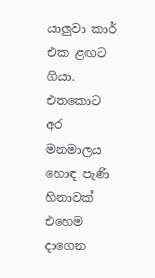යාලුවා කාර් එක ළඟට ගියා. එතකොට අර මනමාලය හොඳ පැණි හිනාවක් එහෙම දාගෙන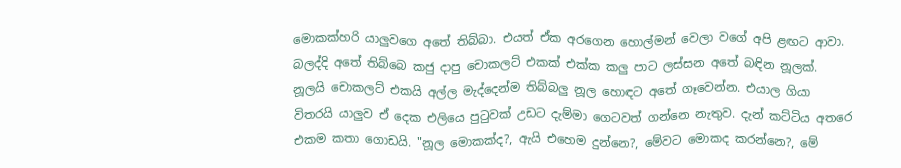මොකක්හරි යාලුවගෙ අතේ තිබ්බා. එයත් ඒක අරගෙන හොල්මන් වෙලා වගේ අපි ළඟට ආවා. බලද්දි අතේ තිබ්බෙ කජු දාපු චොකලට් එකක් එක්ක කලු පාට ලස්සන අතේ බඳින නූලක්. නූලයි චොකලට් එකයි අල්ල මැද්දෙන්ම තිබ්බලු නූල හොඳට අතේ ගෑවෙන්න. එයාල ගියා විතරයි යාලුව ඒ දෙක එලියෙ පුටුවක් උඩට දැම්මා ගෙටවත් ගන්නෙ නැතුව. දැන් කට්ටිය අතරෙ එකම කතා ගොඩයි. "නූල මොකක්ද?, ඇයි එහෙම දුන්නෙ?, මේවට මොකද කරන්නෙ?, මේ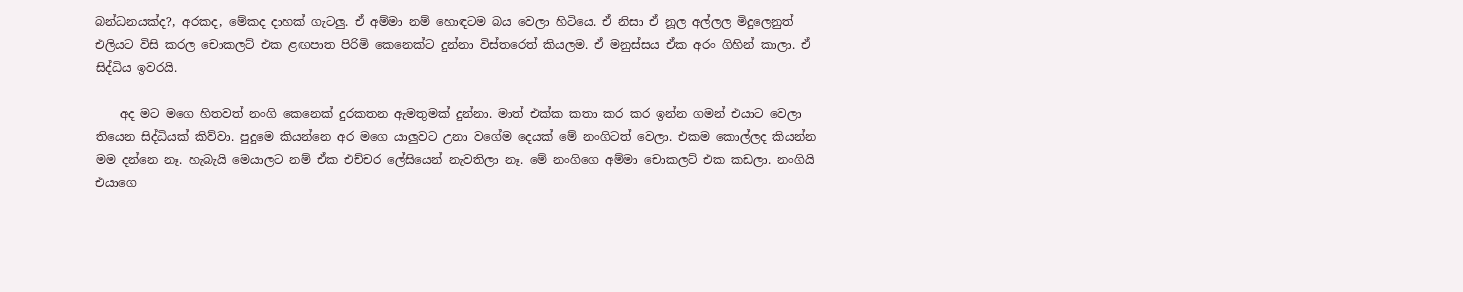බන්ධනයක්ද?, අරකද, මේකද දාහක් ගැටලු. ඒ අම්මා නම් හොඳටම බය වෙලා හිටියෙ. ඒ නිසා ඒ නූල අල්ලල මිදුලෙනුත් එලියට විසි කරල චොකලට් එක ළඟපාත පිරිමි කෙනෙක්ට දුන්නා විස්තරෙත් කියලම. ඒ මනුස්සය ඒක අරං ගිහින් කාලා. ඒ සිද්ධිය ඉවරයි.

    අද මට මගෙ හිතවත් නංගි කෙනෙක් දුරකතන ඇමතුමක් දුන්නා. මාත් එක්ක කතා කර කර ඉන්න ගමන් එයාට වෙලා තියෙන සිද්ධියක් කිව්වා. පුදුමෙ කියන්නෙ අර මගෙ යාලුවට උනා වගේම දෙයක් මේ නංගිටත් වෙලා. එකම කොල්ලද කියන්න මම දන්නෙ නෑ. හැබැයි මෙයාලට නම් ඒක එච්චර ලේසියෙන් නැවතිලා නෑ. මේ නංගිගෙ අම්මා චොකලට් එක කඩලා. නංගියි එයාගෙ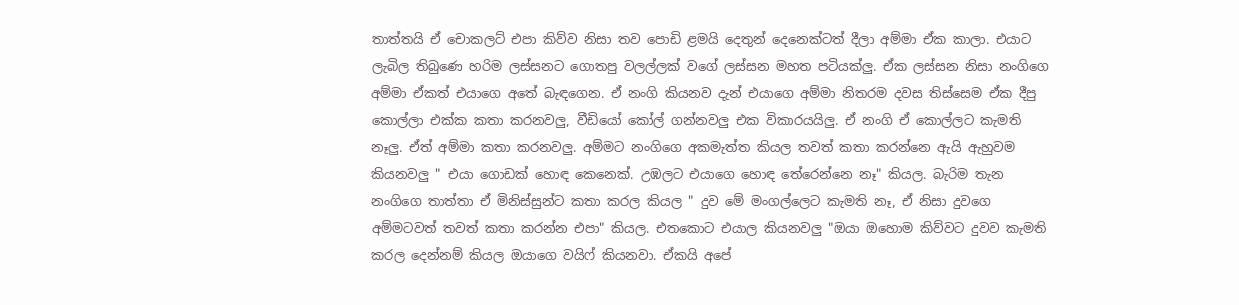තාත්තයි ඒ චොකලට් එපා කිව්ව නිසා තව පොඩි ළමයි දෙතුන් දෙනෙක්ටත් දීලා අම්මා ඒක කාලා. එයාට ලැබිල තිබුණෙ හරිම ලස්සනට ගොතපු වලල්ලක් වගේ ලස්සන මහත පටියක්ලු. ඒක ලස්සන නිසා නංගිගෙ අම්මා ඒකත් එයාගෙ අතේ බැඳගෙන. ඒ නංගි කියනව දැන් එයාගෙ අම්මා නිතරම දවස තිස්සෙම ඒක දීපු කොල්ලා එක්ක කතා කරනවලු, වීඩියෝ කෝල් ගන්නවලු එක විකාරයයිලු. ඒ නංගි ඒ කොල්ලට කැමති නෑලු. ඒත් අම්මා කතා කරනවලු. අම්මට නංගිගෙ අකමැත්ත කියල තවත් කතා කරන්නෙ ඇයි ඇහුවම කියනවලු " එයා ගොඩක් හොඳ කෙනෙක්. උඹලට එයාගෙ හොඳ තේරෙන්නෙ නෑ" කියල. බැරිම තැන නංගිගෙ තාත්තා ඒ මිනිස්සුන්ට කතා කරල කියල " දුව මේ මංගල්ලෙට කැමති නෑ, ඒ නිසා දුවගෙ අම්මටවත් තවත් කතා කරන්න එපා" කියල. එතකොට එයාල කියනවලු "ඔයා ඔහොම කිව්වට දුවව කැමති කරල දෙන්නම් කියල ඔයාගෙ වයිෆ් කියනවා. ඒකයි අපේ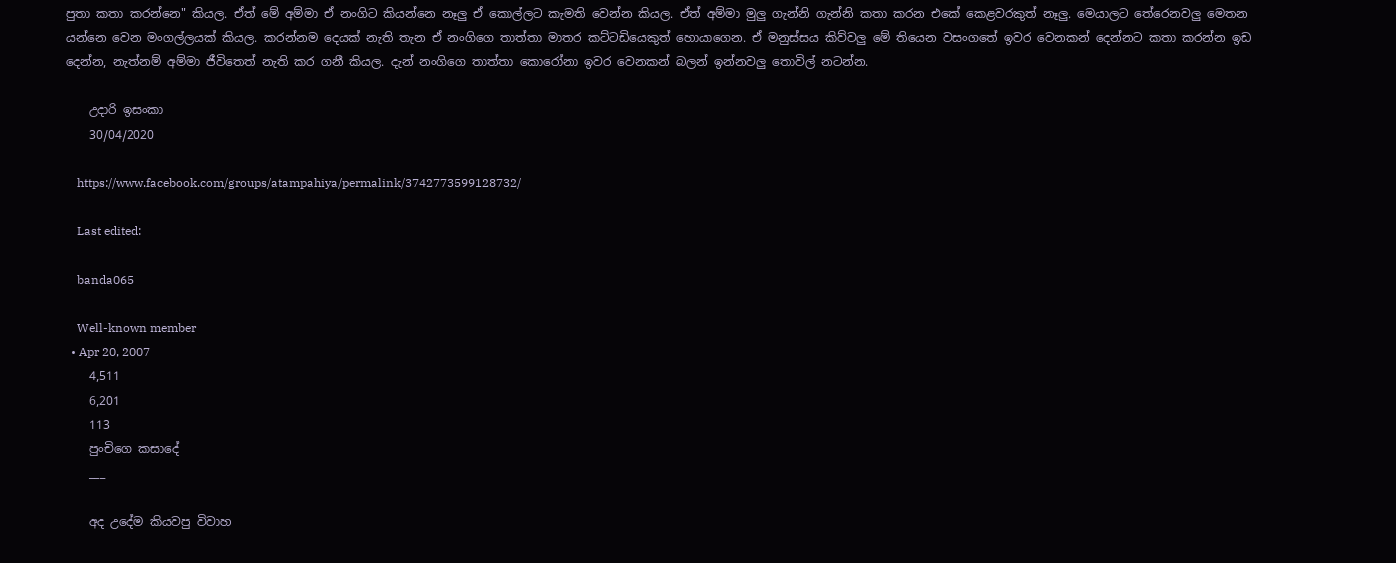පුතා කතා කරන්නෙ" කියල. ඒත් මේ අම්මා ඒ නංගිට කියන්නෙ නෑලු ඒ කොල්ලට කැමති වෙන්න කියල. ඒත් අම්මා මුලු ගැන්නි ගැන්නි කතා කරන එකේ කෙළවරකුත් නෑලු. මෙයාලට තේරෙනවලු මෙතන යන්නෙ වෙන මංගල්ලයක් කියල. කරන්නම දෙයක් නැති තැන ඒ නංගිගෙ තාත්තා මාතර කට්ටඩියෙකුත් හොයාගෙන. ඒ මනුස්සය කිව්වලු මේ තියෙන වසංගතේ ඉවර වෙනකන් දෙන්නට කතා කරන්න ඉඩ දෙන්න, නැත්නම් අම්මා ජීවිතෙත් නැති කර ගනී කියල. දැන් නංගිගෙ තාත්තා කොරෝනා ඉවර වෙනකන් බලන් ඉන්නවලු තොවිල් නටන්න.

    උදාරි ඉසංකා
    30/04/2020

    https://www.facebook.com/groups/atampahiya/permalink/3742773599128732/

    Last edited:

    banda065

    Well-known member
  • Apr 20, 2007
    4,511
    6,201
    113
    පුංචිගෙ කසාදේ
    ___

    අද උදේම කියවපු විවාහ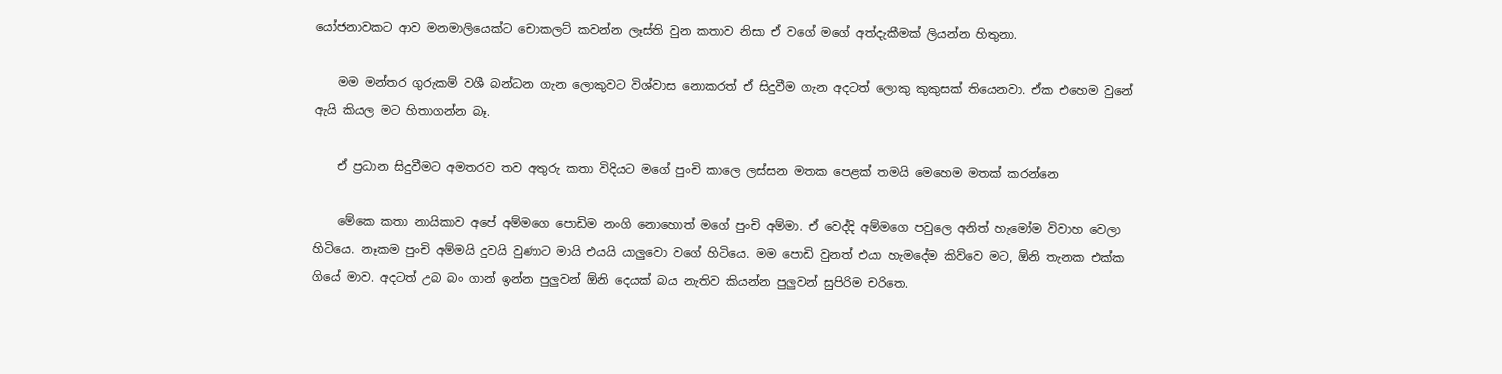යෝජනාවකට ආව මනමාලියෙක්ට චොකලට් කවන්න ලෑස්ති වුන කතාව නිසා ඒ වගේ මගේ අත්දැකීමක් ලියන්න හිතුනා.

    මම මන්තර ගුරුකම් වශී බන්ධන ගැන ලොකුවට විශ්වාස නොකරත් ඒ සිදුවීම ගැන අදටත් ලොකු කුකුසක් තියෙනවා. ඒක එහෙම වුනේ ඇයි කියල මට හිතාගන්න බෑ.

    ඒ ප්‍රධාන සිදුවීමට අමතරව තව අතුරු කතා විදියට මගේ පුංචි කාලෙ ලස්සන මතක පෙළක් තමයි මෙහෙම මතක් කරන්නෙ

    මේකෙ කතා නායිකාව අපේ අම්මගෙ පොඩිම නංගි නොහොත් මගේ පුංචි අම්මා. ඒ වෙද්දි අම්මගෙ පවුලෙ අනිත් හැමෝම විවාහ වෙලා හිටියෙ. නෑකම පුංචි අම්මයි දුවයි වුණාට මායි එයයි යාලුවො වගේ හිටියෙ. මම පොඩි වුනත් එයා හැමදේම කිව්වෙ මට, ඕනි තැනක එක්ක ගියේ මාව. අදටත් උබ බං ගාන් ඉන්න පුලුවන් ඕනි දෙයක් බය නැතිව කියන්න පුලුවන් සුපිරිම චරිතෙ.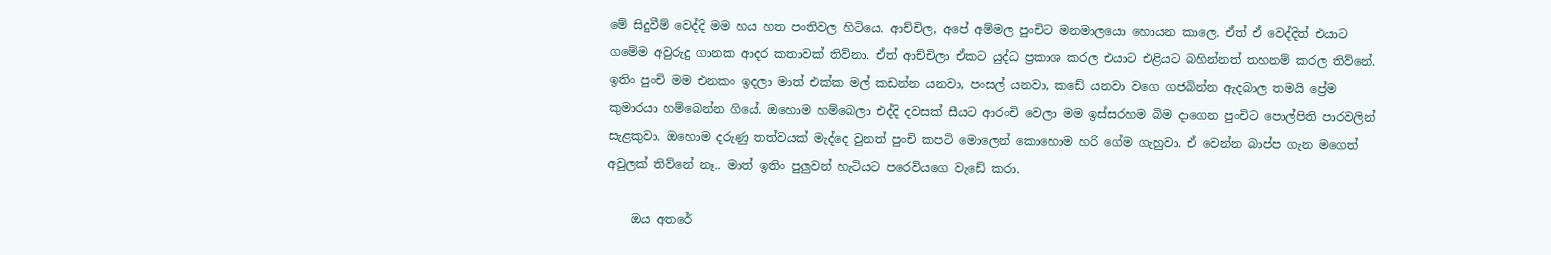මේ සිදුවීම් වෙද්දි මම හය හත පංතිවල හිටියෙ. ආච්චිල, අපේ අම්මල පුංචිට මනමාලයො හොයන කාලෙ. ඒත් ඒ වෙද්දිත් එයාට ගමේම අවුරුදු ගානක ආදර කතාවක් තිව්නා. ඒත් ආච්චිලා ඒකට යුද්ධ ප්‍රකාශ කරල එයාට එළියට බහින්නත් තහනම් කරල තිව්නේ. ඉතිං පුංචි මම එනකං ඉදලා මාත් එක්ක මල් කඩන්න යනවා, පංසල් යනවා, කඩේ යනවා වගෙ ගජබින්න ඇදබාල තමයි ප්‍රේම කුමාරයා හම්බෙන්න ගියේ. ඔහොම හම්බෙලා එද්දි දවසක් සීයට ආරංචි වෙලා මම ඉස්සරහම බිම දාගෙන පුංචිට පොල්පිති පාරවලින් සැළකුවා. ඔහොම දරුණු තත්වයක් මැද්දෙ වුනත් පුංචි කපටි මොලෙන් කොහොම හරි ගේම ගැහුවා. ඒ වෙන්න බාප්ප ගැන මගෙත් අවුලක් තිව්නේ නෑ.. මාත් ඉතිං පුලුවන් හැටියට පරෙවියගෙ වැඩේ කරා.

    ඔය අතරේ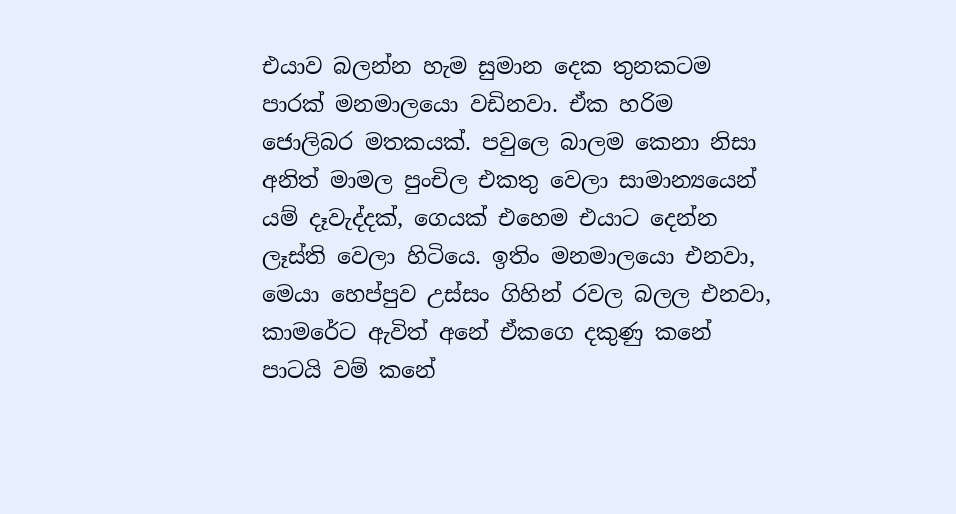එයාව බලන්න හැම සුමාන දෙක තුනකටම පාරක් මනමාලයො වඩිනවා. ඒක හරිම ජොලිබර මතකයක්. පවුලෙ බාලම කෙනා නිසා අනිත් මාමල පුංචිල එකතු වෙලා සාමාන්‍යයෙන් යම් දෑවැද්දක්, ගෙයක් එහෙම එයාට දෙන්න ලෑස්ති වෙලා හිටියෙ. ඉතිං මනමාලයො එනවා, මෙයා හෙප්පුව උස්සං ගිහින් රවල බලල එනවා, කාමරේට ඇවිත් අනේ ඒකගෙ දකුණු කනේ පාටයි වම් කනේ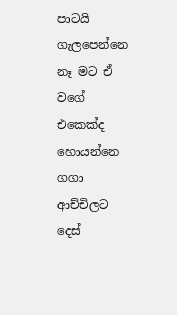පාටයි ගැලපෙන්නෙ නෑ මට ඒ වගේ එකෙක්ද හොයන්නෙ ගගා ආච්චිලට දෙස්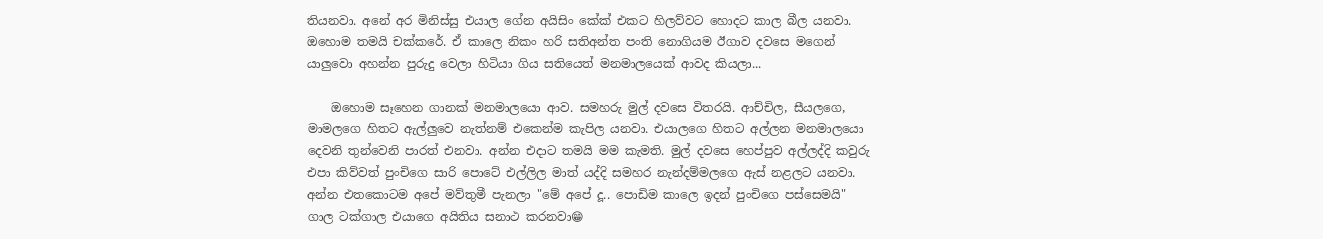තියනවා. අනේ අර මිනිස්සු එයාල ගේන අයිසිං කේක් එකට හිලව්වට හොදට කාල බීල යනවා. ඔහොම තමයි චක්කරේ. ඒ කාලෙ නිකං හරි සතිඅන්ත පංති නොගියම ඊගාව දවසෙ මගෙන් යාලුවො අහන්න පුරුදු වෙලා හිටියා ගිය සතියෙත් මනමාලයෙක් ආවද කියලා...

    ඔහොම සෑහෙන ගානක් මනමාලයො ආව. සමහරු මුල් දවසෙ විතරයි. ආච්චිල, සීයලගෙ, මාමලගෙ හිතට ඇල්ලුවෙ නැත්නම් එකෙන්ම කැපිල යනවා. එයාලගෙ හිතට අල්ලන මනමාලයො දෙවනි තුන්වෙනි පාරත් එනවා. අන්න එදාට තමයි මම කැමති. මුල් දවසෙ හෙප්පුව අල්ලද්දි කවුරු එපා කිව්වත් පුංචිගෙ සාරි පොටේ එල්ලිල මාත් යද්දි සමහර නැන්දම්මලගෙ ඇස් නළලට යනවා. අන්න එතකොටම අපේ මව්තුමී පැනලා "මේ අපේ දූ.. පොඩිම කාලෙ ඉදන් පුංචිගෙ පස්සෙමයි" ගාල ටක්ගාල එයාගෙ අයිතිය සනාථ කරනවා😁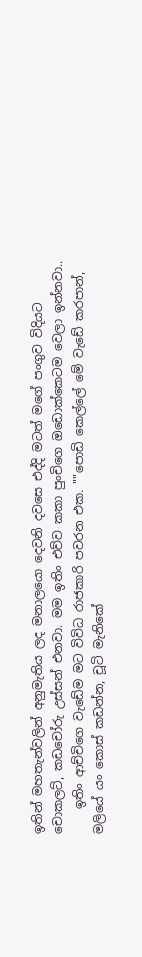ඉතින් මහතැන්වලින් අනුමැතිය ලද මනාලයො දෙවනි දවසෙ එද්දි මටත් මගේ පංගුව විදියට චොකලට්, කඩචෝරු උස්සන් එනවා. මම ඉතිං එව්ව කකා පුංචිගෙ ඔඩොක්කෙටම වෙලා ඉන්නවා..
    ඉතිං ආච්චිගෙ වැඩේම මට විවිධ රාජකාරි පවරන එක. ""පොඩි කෙල්ලේ මේ වැඩේ කරපාන්, මලියේ යං කොස් කඩන්න, චූටි මැනිකේ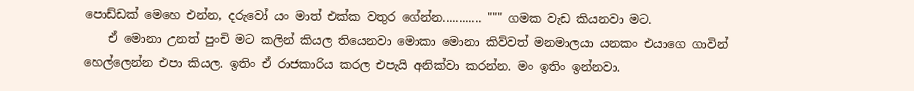පොඩ්ඩක් මෙහෙ එන්න, දරුවෝ යං මාත් එක්ක වතුර ගේන්න............ """ ගමක වැඩ කියනවා මට.
    ඒ මොනා උනත් පුංචි මට කලින් කියල තියෙනවා මොකා මොනා කිව්වත් මනමාලයා යනකං එයාගෙ ගාවින් හෙල්ලෙන්න එපා කියල. ඉතිං ඒ රාජකාරිය කරල එපැයි අනික්වා කරන්න. මං ඉතිං ඉන්නවා.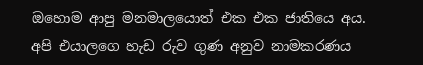ඔහොම ආපු මනමාලයොත් එක එක ජාතියෙ අය. අපි එයාලගෙ හැඩ රුව ගුණ අනුව නාමකරණය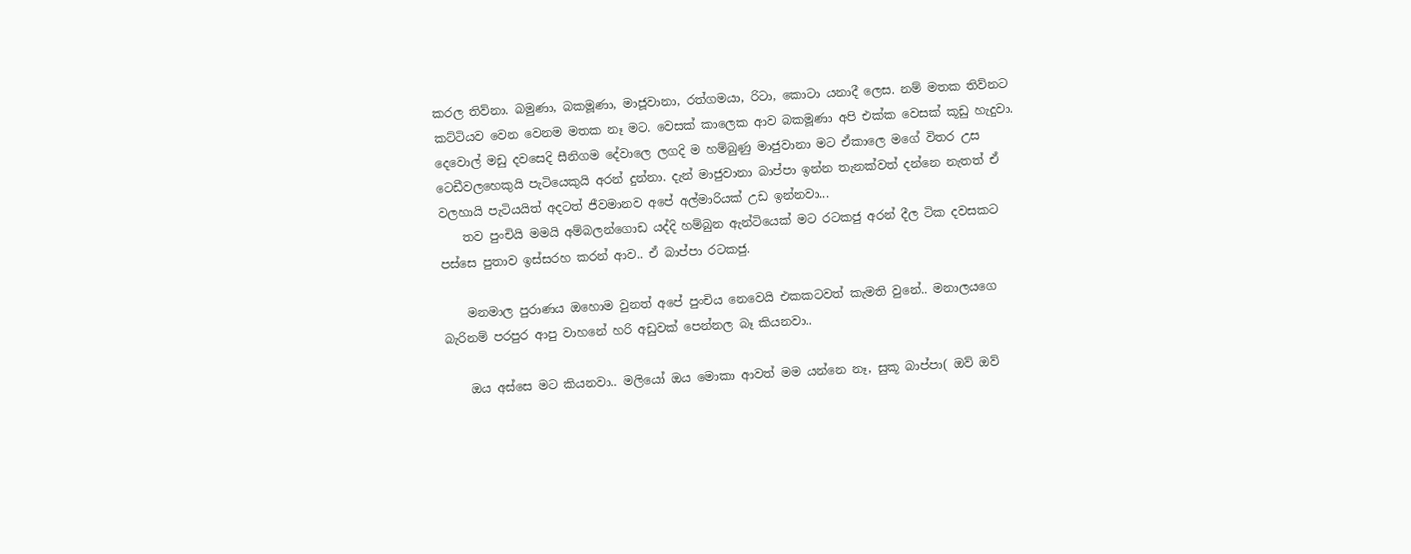කරල තිව්නා. බමුණා, බකමූණා, මාජූවානා, රත්ගමයා, රිටා, කොටා යනාදී ලෙස. නම් මතක තිව්නට කට්ටියව වෙන වෙනම මතක නෑ මට. වෙසක් කාලෙක ආව බකමූණා අපි එක්ක වෙසක් කූඩු හැදුවා. දෙවොල් මඩු දවසෙදි සීනිගම දේවාලෙ ලගදි ම හම්බුණු මාජුවානා මට ඒකාලෙ මගේ විතර උස ටෙඩීවලහෙකුයි පැටියෙකුයි අරන් දුන්නා. දැන් මාජුවානා බාප්පා ඉන්න තැනක්වත් දන්නෙ නැතත් ඒ වලහායි පැටියයිත් අදටත් ජීවමානව අපේ අල්මාරියක් උඩ ඉන්නවා...
    තව පුංචියි මමයි අම්බලන්ගොඩ යද්දි හම්බුන ඇන්ටියෙක් මට රටකජු අරන් දීල ටික දවසකට පස්සෙ පුතාව ඉස්සරහ කරන් ආව.. ඒ බාප්පා රටකජු.

    මනමාල පුරාණය ඔහොම වුනත් අපේ පුංචිය නෙවෙයි එකකටවත් කැමති වුනේ.. මනාලයගෙ බැරිනම් පරපුර ආපු වාහනේ හරි අඩුවක් පෙන්නල බෑ කියනවා..

    ඔය අස්සෙ මට කියනවා.. මලියෝ ඔය මොකා ආවත් මම යන්නෙ නෑ, සුකූ බාප්පා( ඔව් ඔව්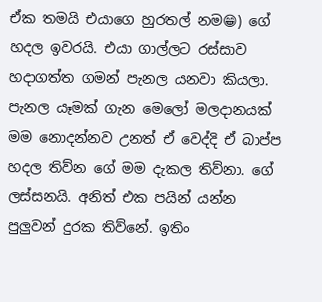ඒක තමයි එයාගෙ හුරතල් නම😁) ගේ හදල ඉවරයි. එයා ගාල්ලට රස්සාව හදාගත්ත ගමන් පැනල යනවා කියලා. පැනල යෑමක් ගැන මෙලෝ මලදානයක් මම නොදන්නව උනත් ඒ වෙද්දි ඒ බාප්ප හදල තිව්න ගේ මම දැකල තිව්නා. ගේ ලස්සනයි. අනිත් එක පයින් යන්න පුලුවන් දුරක තිව්නේ. ඉතිං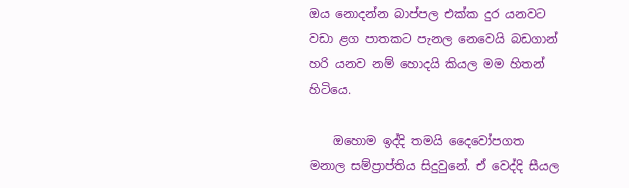ඔය නොදන්න බාප්පල එක්ක දුර යනවට වඩා ළග පාතකට පැනල නෙවෙයි බඩගාන් හරි යනව නම් හොදයි කියල මම හිතන් හිටියෙ.

    ඔහොම ඉද්දි තමයි දෛවෝපගත මනාල සම්ප්‍රාප්තිය සිදුවුනේ. ඒ වෙද්දි සීයල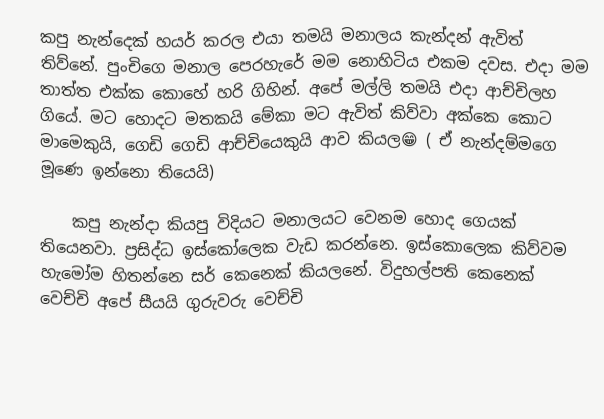කපු නැන්දෙක් හයර් කරල එයා තමයි මනාලය කැන්දන් ඇවිත් තිව්නේ. පුංචිගෙ මනාල පෙරහැරේ මම නොහිටිය එකම දවස. එදා මම තාත්ත එක්ක කොහේ හරි ගිහින්. අපේ මල්ලි තමයි එදා ආච්චිලහ ගියේ. මට හොදට මතකයි මේකා මට ඇවිත් කිව්වා අක්කෙ කොට මාමෙකුයි, ගෙඩි ගෙඩි ආච්චියෙකුයි ආව කියල😁 ( ඒ නැන්දම්මගෙ මූණෙ ඉන්නො තියෙයි)

    කපු නැන්දා කියපු විදියට මනාලයට වෙනම හොද ගෙයක් තියෙනවා. ප්‍රසිද්ධ ඉස්කෝලෙක වැඩ කරන්නෙ. ඉස්කොලෙක කිව්වම හැමෝම හිතන්නෙ සර් කෙනෙක් කියලනේ. විදුහල්පති කෙනෙක් වෙච්චි අපේ සීයයි ගුරුවරු වෙච්චි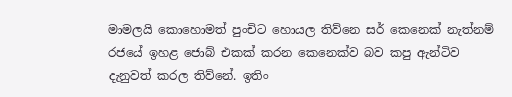මාමලයි කොහොමත් පුංචිට හොයල තිව්නෙ සර් කෙනෙක් නැත්නම් රජයේ ඉහළ ජොබ් එකක් කරන කෙනෙක්ව බව කපු ඇන්ටිව දැනුවත් කරල තිව්නේ. ඉතිං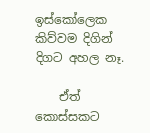ඉස්කෝලෙක කිව්වම දිගින් දිගට අහල නෑ.

    ඒත් කොස්සකට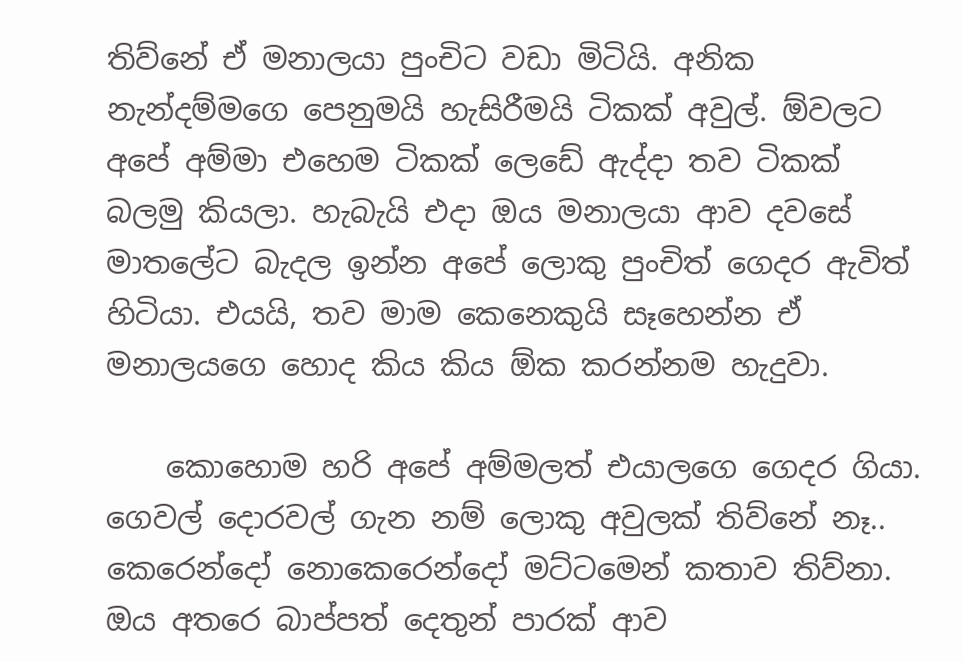තිව්නේ ඒ මනාලයා පුංචිට වඩා මිටියි. අනික නැන්දම්මගෙ පෙනුමයි හැසිරීමයි ටිකක් අවුල්. ඕවලට අපේ අම්මා එහෙම ටිකක් ලෙඩේ ඇද්දා තව ටිකක් බලමු කියලා. හැබැයි එදා ඔය මනාලයා ආව දවසේ මාතලේට බැදල ඉන්න අපේ ලොකු පුංචිත් ගෙදර ඇවිත් හිටියා. එයයි, තව මාම කෙනෙකුයි සෑහෙන්න ඒ මනාලයගෙ හොද කිය කිය ඕක කරන්නම හැදුවා.

    කොහොම හරි අපේ අම්මලත් එයාලගෙ ගෙදර ගියා. ගෙවල් දොරවල් ගැන නම් ලොකු අවුලක් තිව්නේ නෑ.. කෙරෙන්දෝ නොකෙරෙන්දෝ මට්ටමෙන් කතාව තිව්නා. ඔය අතරෙ බාප්පත් දෙතුන් පාරක් ආව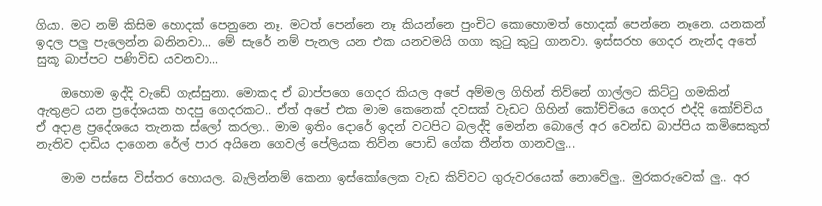ගියා. මට නම් කිසිම හොදක් පෙනුනෙ නෑ. මටත් පෙන්නෙ නෑ කියන්නෙ පුංචිට කොහොමත් හොදක් පෙන්නෙ නෑනෙ. යනකන් ඉදල පලු පැලෙන්න බනිනවා... මේ සැරේ නම් පැනල යන එක යනවමයි ගගා කුටු කුටු ගානවා. ඉස්සරහ ගෙදර නැන්ද අතේ සුකූ බාප්පට පණිවිඩ යවනවා...

    ඔහොම ඉද්දි වැඩේ ගැස්සුනා. මොකද ඒ බාප්පගෙ ගෙදර කියල අපේ අම්මල ගිහින් තිව්නේ ගාල්ලට කිට්ටු ගමකින් ඇතුළට යන ප්‍රදේශයක හදපු ගෙදරකට.. ඒත් අපේ එක මාම කෙනෙක් දවසක් වැඩට ගිහින් කෝච්චියෙ ගෙදර එද්දි කෝච්චිය ඒ අදාළ ප්‍රදේශයෙ තැනක ස්ලෝ කරලා.. මාම ඉතිං දොරේ ඉදන් වටපිට බලද්දි මෙන්න බොලේ අර වෙන්ඩ බාප්පිය කමිසෙකුත් නැතිව දාඩිය දාගෙන රේල් පාර අයිනෙ ගෙවල් පේලියක තිව්න පොඩි ගේක තීන්ත ගානවලු...

    මාම පස්සෙ විස්තර හොයල. බැලින්නම් කෙනා ඉස්කෝලෙක වැඩ කිව්වට ගුරුවරයෙක් නොවේලු.. මුරකරුවෙක් ලු.. අර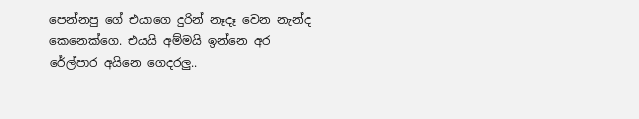පෙන්නපු ගේ එයාගෙ දුරින් නෑදෑ වෙන නැන්ද කෙනෙක්ගෙ. එයයි අම්මයි ඉන්නෙ අර රේල්පාර අයිනෙ ගෙදරලු..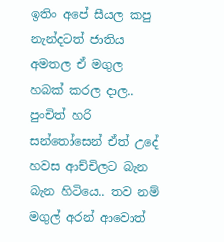ඉතිං අපේ සීයල කපු නැන්දටත් ජාතිය අමතල ඒ මගුල හබක් කරල දාල.. පුංචිත් හරි සන්තෝසෙන් ඒත් උදේ හවස ආච්චිලට බැන බැන හිටියෙ.. තව නම් මගුල් අරන් ආවොත්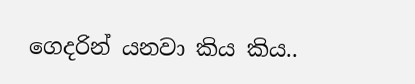ගෙදරින් යනවා කිය කිය..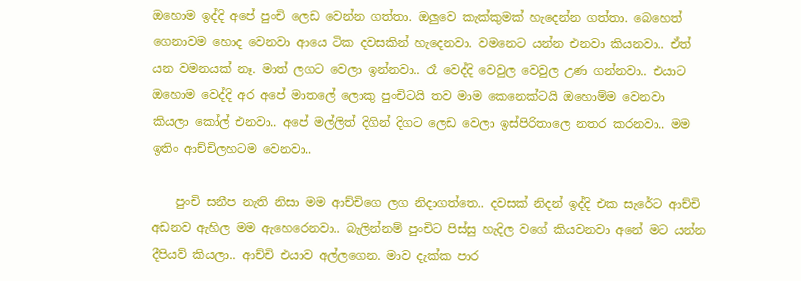ඔහොම ඉද්දි අපේ පුංචි ලෙඩ වෙන්න ගත්තා. ඔලුවෙ කැක්කුමක් හැදෙන්න ගත්තා. බෙහෙත් ගෙනාවම හොද වෙනවා ආයෙ ටික දවසකින් හැදෙනවා. වමනෙට යන්න එනවා කියනවා.. ඒත් යන වමනයක් නෑ. මාත් ලගට වෙලා ඉන්නවා.. රෑ වෙද්දි වෙවුල වෙවුල උණ ගන්නවා.. එයාට ඔහොම වෙද්දි අර අපේ මාතලේ ලොකු පුංචිටයි තව මාම කෙනෙක්ටයි ඔහොම්ම වෙනවා කියලා කෝල් එනවා.. අපේ මල්ලිත් දිගින් දිගට ලෙඩ වෙලා ඉස්පිරිතාලෙ නතර කරනවා.. මම ඉතිං ආච්චිලහටම වෙනවා..

    පුංචි සනීප නැති නිසා මම ආච්චිගෙ ලග නිදාගත්තෙ.. දවසක් නිදන් ඉද්දි එක සැරේට ආච්චි අඩනව ඇහිල මම ඇහෙරෙනවා.. බැලින්නම් පුංචිට පිස්සු හැදිල වගේ කියවනවා අනේ මට යන්න දීපියව් කියලා.. ආච්චි එයාව අල්ලගෙන. මාව දැක්ක පාර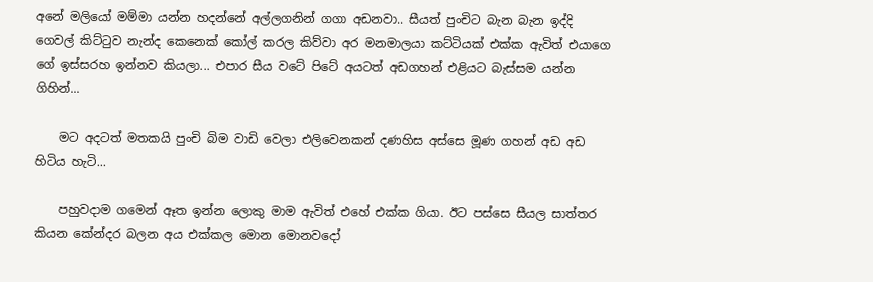අනේ මලියෝ මම්මා යන්න හදන්නේ අල්ලගනින් ගගා අඩනවා.. සීයත් පුංචිට බැන බැන ඉද්දි ගෙවල් කිට්ටුව නැන්ද කෙනෙක් කෝල් කරල කිව්වා අර මනමාලයා කට්ටියක් එක්ක ඇවිත් එයාගෙ ගේ ඉස්සරහ ඉන්නව කියලා... එපාර සීය වටේ පිටේ අයටත් අඩගහන් එළියට බැස්සම යන්න ගිහින්...

    මට අදටත් මතකයි පුංචි බිම වාඩි වෙලා එලිවෙනකන් දණහිස අස්සෙ මූණ ගහන් අඩ අඩ හිටිය හැටි...

    පහුවදාම ගමෙන් ඈත ඉන්න ලොකු මාම ඇවිත් එහේ එක්ක ගියා. ඊට පස්සෙ සීයල සාත්තර කියන කේන්දර බලන අය එක්කල මොන මොනවදෝ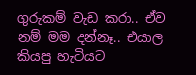ගුරුකම් වැඩ කරා.. ඒව නම් මම දන්නෑ.. එයාල කියපු හැටියට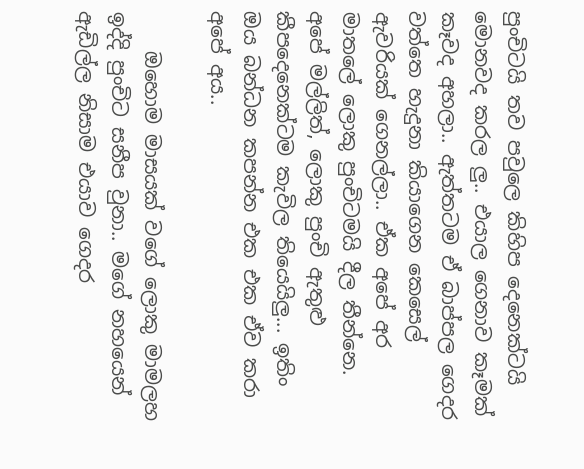පුංචිටයි තව පවුලෙ කිහිප දෙනෙක්ටයි මොනවද කරල ලු.. එයාල ගෙනාව කෑමක් කෑවද අහලා.. ඇත්තටම ඒ බාප්පල ගෙදර වත්තෙ හැදුනා කියාගෙන කෙසෙල් ඇවරියක් ගෙනල්ලා.. ඒක අපේ අර මාතලේ ලොකු පුංචිටමයි දීල තීන්නෙ. අපේ මල්ලිත්, ලොකු පුංචි ඇතුළු කීපදෙනෙක්ටම කැවිල තියෙයිලු... ඉතිං ඔය බන්ධන කපන්න එක එක ඒව කරා අපේ අය..

    ඔහොම මාසයක් වගේ ලොකු මාමලහ ඉද්දි පුංචිට සනීප වුනා.. මගේ නහයෙන් ඇඩිල්ල නිසාම එයාව ගෙදර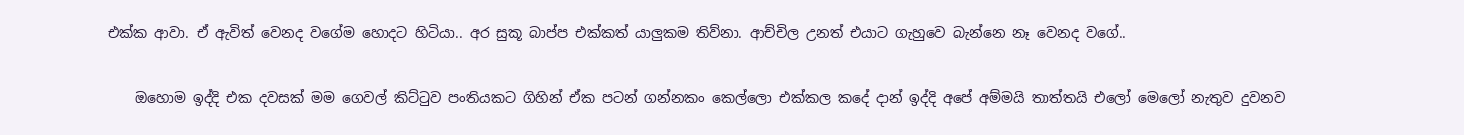එක්ක ආවා. ඒ ඇවිත් වෙනද වගේම හොදට හිටියා.. අර සුකූ බාප්ප එක්කත් යාලුකම තිව්නා. ආච්චිල උනත් එයාට ගැහුවෙ බැන්නෙ නෑ වෙනද වගේ..

    ඔහොම ඉද්දි එක දවසක් මම ගෙවල් කිට්ටුව පංතියකට ගිහින් ඒක පටන් ගන්නකං කෙල්ලො එක්කල කදේ දාන් ඉද්දි අපේ අම්මයි තාත්තයි එලෝ මෙලෝ නැතුව දුවනව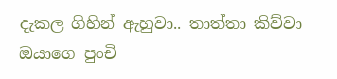දැකල ගිහින් ඇහුවා.. තාත්තා කිව්වා ඔයාගෙ පුංචි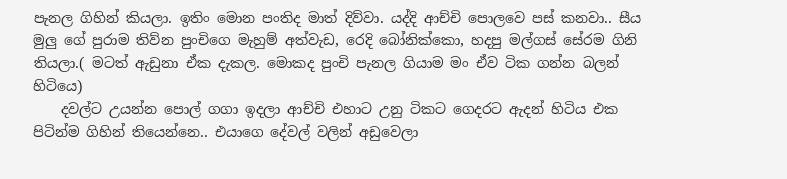පැනල ගිහින් කියලා. ඉතිං මොන පංතිද මාත් දිව්වා. යද්දි ආච්චි පොලවෙ පස් කනවා.. සීය මුලු ගේ පුරාම තිව්න පුංචිගෙ මැහුම් අත්වැඩ, රෙදි බෝනික්කො, හදපු මල්ගස් සේරම ගිනි තියලා.( මටත් ඇඩුනා ඒක දැකල. මොකද පුංචි පැනල ගියාම මං ඒව ටික ගන්න බලන් හිටියෙ)
    දවල්ට උයන්න පොල් ගගා ඉදලා ආච්චි එහාට උනු ටිකට ගෙදරට ඇදන් හිටිය එක පිටින්ම ගිහින් තියෙන්නෙ.. එයාගෙ දේවල් වලින් අඩුවෙලා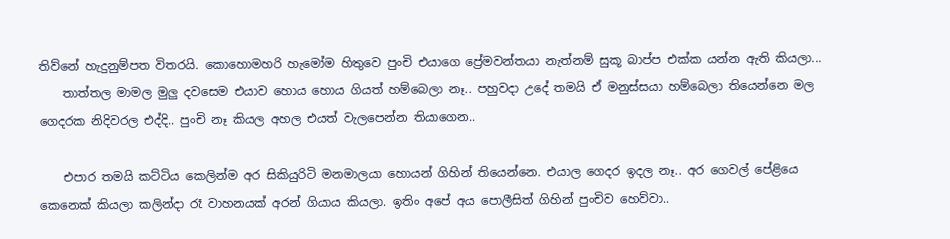තිව්නේ හැදුනුම්පත විතරයි. කොහොමහරි හැමෝම හිතුවෙ පුංචි එයාගෙ ප්‍රේමවන්තයා නැත්නම් සුකූ බාප්ප එක්ක යන්න ඇති කියලා...
    තාත්තල මාමල මුලු දවසෙම එයාව හොය හොය ගියත් හම්බෙලා නෑ.. පහුවදා උදේ තමයි ඒ මනුස්සයා හම්බෙලා තියෙන්නෙ මල ගෙදරක නිදිවරල එද්දි.. පුංචි නෑ කියල අහල එයත් වැලපෙන්න තියාගෙන..

    එපාර තමයි කට්ටිය කෙලින්ම අර සිකියුරිටි මනමාලයා හොයන් ගිහින් තියෙන්නෙ. එයාල ගෙදර ඉදල නෑ.. අර ගෙවල් පේළියෙ කෙනෙක් කියලා කලින්දා රෑ වාහනයක් අරන් ගියාය කියලා. ඉතිං අපේ අය පොලීසිත් ගිහින් පුංචිව හෙව්වා..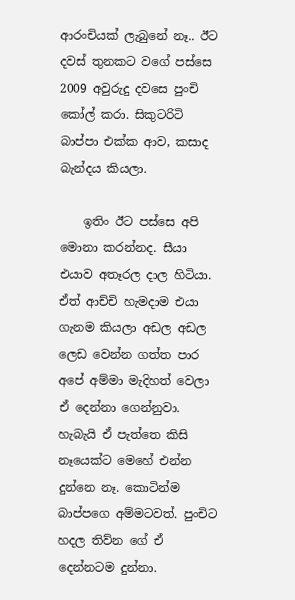ආරංචියක් ලැබුනේ නෑ.. ඊට දවස් තුනකට වගේ පස්සෙ 2009 අවුරුදු දවසෙ පුංචි කෝල් කරා. සිකුටරිටි බාප්පා එක්ක ආව, කසාද බැන්දය කියලා.

    ඉතිං ඊට පස්සෙ අපි මොනා කරන්නද. සීයා එයාව අතෑරල දාල හිටියා. ඒත් ආච්චි හැමදාම එයා ගැනම කියලා අඩල අඩල ලෙඩ වෙන්න ගත්ත පාර අපේ අම්මා මැදිහත් වෙලා ඒ දෙන්නා ගෙන්නුවා. හැබැයි ඒ පැත්තෙ කිසි නෑයෙක්ට මෙහේ එන්න දුන්නෙ නෑ. කොටින්ම බාප්පගෙ අම්මටවත්. පුංචිට හදල තිව්න ගේ ඒ දෙන්නටම දුන්නා.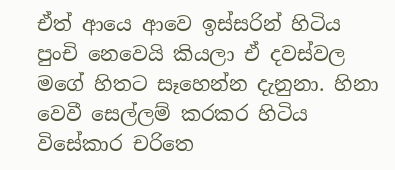ඒත් ආයෙ ආවෙ ඉස්සරින් හිටිය පුංචි නෙවෙයි කියලා ඒ දවස්වල මගේ හිතට සෑහෙන්න දැනුනා. හිනා වෙවී සෙල්ලම් කරකර හිටිය විසේකාර චරිතෙ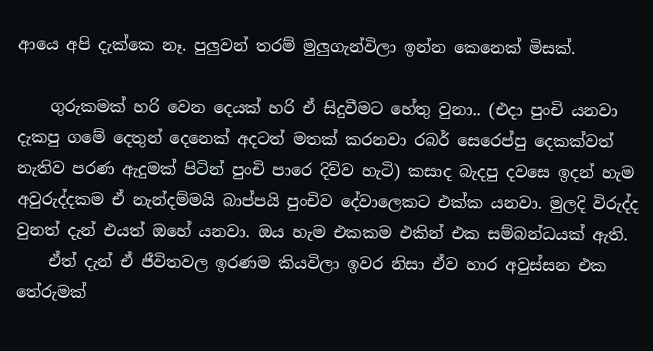ආයෙ අපි දැක්කෙ නෑ. පුලුවන් තරම් මුලුගැන්විලා ඉන්න කෙනෙක් මිසක්.

    ගුරුකමක් හරි වෙන දෙයක් හරි ඒ සිදුවීමට හේතු වුනා.. (එදා පුංචි යනවා දැකපු ගමේ දෙතුන් දෙනෙක් අදටත් මතක් කරනවා රබර් සෙරෙප්පු දෙකක්වත් නැතිව පරණ ඇදුමක් පිටින් පුංචි පාරෙ දිව්ව හැටි) කසාද බැදපු දවසෙ ඉදන් හැම අවුරුද්දකම ඒ නැන්දම්මයි බාප්පයි පුංචිව දේවාලෙකට එක්ක යනවා. මුලදි විරුද්ද වුනත් දැන් එයත් ඔහේ යනවා. ඔය හැම එකකම එකින් එක සම්බන්ධයක් ඇති.
    ඒත් දැන් ඒ ජීවිතවල ඉරණම කියවිලා ඉවර නිසා ඒව හාර අවුස්සන එක තේරුමක්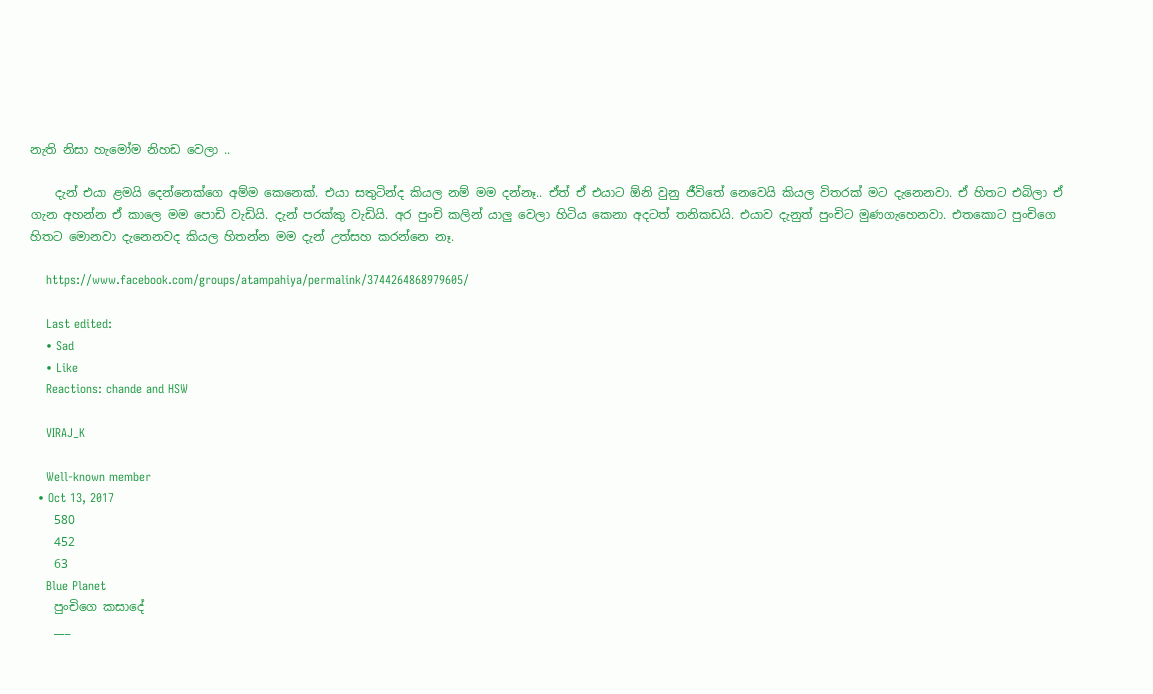නැති නිසා හැමෝම නිහඩ වෙලා ..

    දැන් එයා ළමයි දෙන්නෙක්ගෙ අම්ම කෙනෙක්. එයා සතුටින්ද කියල නම් මම දන්නෑ.. ඒත් ඒ එයාට ඕනි වුනු ජීවිතේ නෙවෙයි කියල විතරක් මට දැනෙනවා. ඒ හිතට එබිලා ඒ ගැන අහන්න ඒ කාලෙ මම පොඩි වැඩියි. දැන් පරක්කු වැඩියි. අර පුංචි කලින් යාලු වෙලා හිටිය කෙනා අදටත් තනිකඩයි. එයාව දැනුත් පුංචිට මුණගැහෙනවා. එතකොට පුංචිගෙ හිතට මොනවා දැනෙනවද කියල හිතන්න මම දැන් උත්සහ කරන්නෙ නෑ.

    https://www.facebook.com/groups/atampahiya/permalink/3744264868979605/

    Last edited:
    • Sad
    • Like
    Reactions: chande and HSW

    VIRAJ_K

    Well-known member
  • Oct 13, 2017
    580
    452
    63
    Blue Planet
    පුංචිගෙ කසාදේ
    ___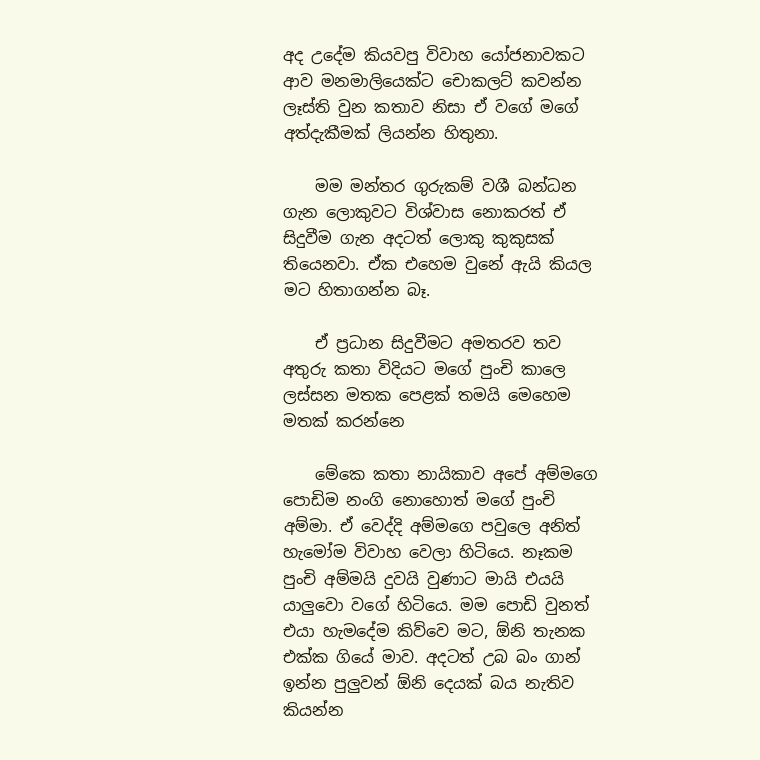අද උදේම කියවපු විවාහ යෝජනාවකට ආව මනමාලියෙක්ට චොකලට් කවන්න ලෑස්ති වුන කතාව නිසා ඒ වගේ මගේ අත්දැකීමක් ලියන්න හිතුනා.

    මම මන්තර ගුරුකම් වශී බන්ධන ගැන ලොකුවට විශ්වාස නොකරත් ඒ සිදුවීම ගැන අදටත් ලොකු කුකුසක් තියෙනවා. ඒක එහෙම වුනේ ඇයි කියල මට හිතාගන්න බෑ.

    ඒ ප්‍රධාන සිදුවීමට අමතරව තව අතුරු කතා විදියට මගේ පුංචි කාලෙ ලස්සන මතක පෙළක් තමයි මෙහෙම මතක් කරන්නෙ

    මේකෙ කතා නායිකාව අපේ අම්මගෙ පොඩිම නංගි නොහොත් මගේ පුංචි අම්මා. ඒ වෙද්දි අම්මගෙ පවුලෙ අනිත් හැමෝම විවාහ වෙලා හිටියෙ. නෑකම පුංචි අම්මයි දුවයි වුණාට මායි එයයි යාලුවො වගේ හිටියෙ. මම පොඩි වුනත් එයා හැමදේම කිව්වෙ මට, ඕනි තැනක එක්ක ගියේ මාව. අදටත් උබ බං ගාන් ඉන්න පුලුවන් ඕනි දෙයක් බය නැතිව කියන්න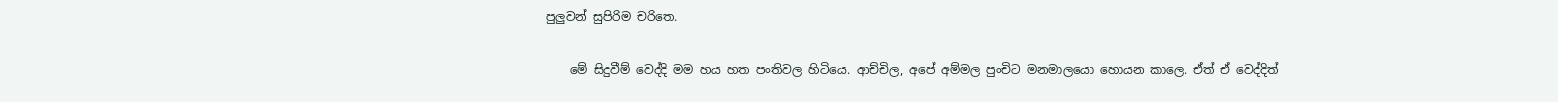පුලුවන් සුපිරිම චරිතෙ.

    මේ සිදුවීම් වෙද්දි මම හය හත පංතිවල හිටියෙ. ආච්චිල, අපේ අම්මල පුංචිට මනමාලයො හොයන කාලෙ. ඒත් ඒ වෙද්දිත්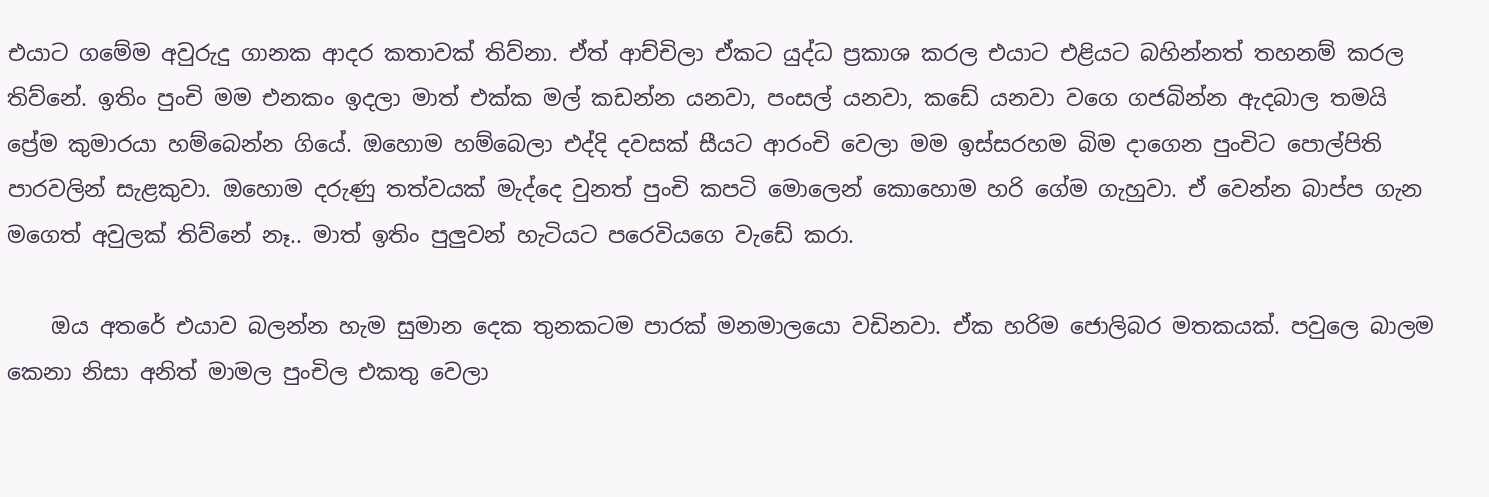එයාට ගමේම අවුරුදු ගානක ආදර කතාවක් තිව්නා. ඒත් ආච්චිලා ඒකට යුද්ධ ප්‍රකාශ කරල එයාට එළියට බහින්නත් තහනම් කරල තිව්නේ. ඉතිං පුංචි මම එනකං ඉදලා මාත් එක්ක මල් කඩන්න යනවා, පංසල් යනවා, කඩේ යනවා වගෙ ගජබින්න ඇදබාල තමයි ප්‍රේම කුමාරයා හම්බෙන්න ගියේ. ඔහොම හම්බෙලා එද්දි දවසක් සීයට ආරංචි වෙලා මම ඉස්සරහම බිම දාගෙන පුංචිට පොල්පිති පාරවලින් සැළකුවා. ඔහොම දරුණු තත්වයක් මැද්දෙ වුනත් පුංචි කපටි මොලෙන් කොහොම හරි ගේම ගැහුවා. ඒ වෙන්න බාප්ප ගැන මගෙත් අවුලක් තිව්නේ නෑ.. මාත් ඉතිං පුලුවන් හැටියට පරෙවියගෙ වැඩේ කරා.

    ඔය අතරේ එයාව බලන්න හැම සුමාන දෙක තුනකටම පාරක් මනමාලයො වඩිනවා. ඒක හරිම ජොලිබර මතකයක්. පවුලෙ බාලම කෙනා නිසා අනිත් මාමල පුංචිල එකතු වෙලා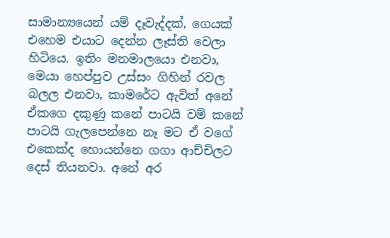සාමාන්‍යයෙන් යම් දෑවැද්දක්, ගෙයක් එහෙම එයාට දෙන්න ලෑස්ති වෙලා හිටියෙ. ඉතිං මනමාලයො එනවා, මෙයා හෙප්පුව උස්සං ගිහින් රවල බලල එනවා, කාමරේට ඇවිත් අනේ ඒකගෙ දකුණු කනේ පාටයි වම් කනේ පාටයි ගැලපෙන්නෙ නෑ මට ඒ වගේ එකෙක්ද හොයන්නෙ ගගා ආච්චිලට දෙස් තියනවා. අනේ අර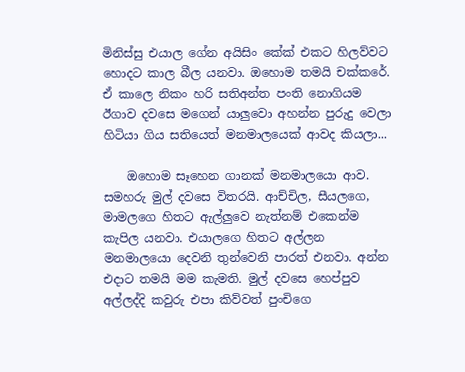මිනිස්සු එයාල ගේන අයිසිං කේක් එකට හිලව්වට හොදට කාල බීල යනවා. ඔහොම තමයි චක්කරේ. ඒ කාලෙ නිකං හරි සතිඅන්ත පංති නොගියම ඊගාව දවසෙ මගෙන් යාලුවො අහන්න පුරුදු වෙලා හිටියා ගිය සතියෙත් මනමාලයෙක් ආවද කියලා...

    ඔහොම සෑහෙන ගානක් මනමාලයො ආව. සමහරු මුල් දවසෙ විතරයි. ආච්චිල, සීයලගෙ, මාමලගෙ හිතට ඇල්ලුවෙ නැත්නම් එකෙන්ම කැපිල යනවා. එයාලගෙ හිතට අල්ලන මනමාලයො දෙවනි තුන්වෙනි පාරත් එනවා. අන්න එදාට තමයි මම කැමති. මුල් දවසෙ හෙප්පුව අල්ලද්දි කවුරු එපා කිව්වත් පුංචිගෙ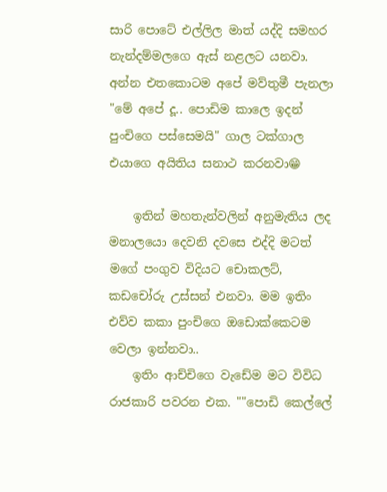සාරි පොටේ එල්ලිල මාත් යද්දි සමහර නැන්දම්මලගෙ ඇස් නළලට යනවා. අන්න එතකොටම අපේ මව්තුමී පැනලා "මේ අපේ දූ.. පොඩිම කාලෙ ඉදන් පුංචිගෙ පස්සෙමයි" ගාල ටක්ගාල එයාගෙ අයිතිය සනාථ කරනවා😁

    ඉතින් මහතැන්වලින් අනුමැතිය ලද මනාලයො දෙවනි දවසෙ එද්දි මටත් මගේ පංගුව විදියට චොකලට්, කඩචෝරු උස්සන් එනවා. මම ඉතිං එව්ව කකා පුංචිගෙ ඔඩොක්කෙටම වෙලා ඉන්නවා..
    ඉතිං ආච්චිගෙ වැඩේම මට විවිධ රාජකාරි පවරන එක. ""පොඩි කෙල්ලේ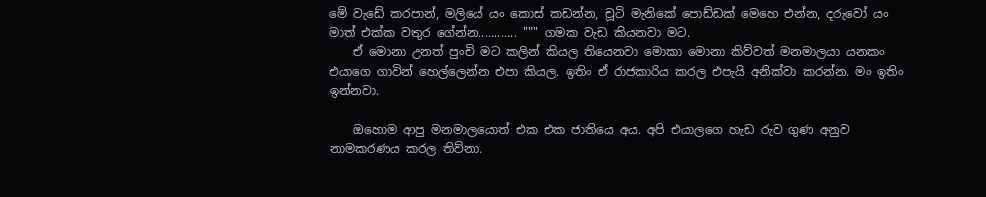මේ වැඩේ කරපාන්, මලියේ යං කොස් කඩන්න, චූටි මැනිකේ පොඩ්ඩක් මෙහෙ එන්න, දරුවෝ යං මාත් එක්ක වතුර ගේන්න............ """ ගමක වැඩ කියනවා මට.
    ඒ මොනා උනත් පුංචි මට කලින් කියල තියෙනවා මොකා මොනා කිව්වත් මනමාලයා යනකං එයාගෙ ගාවින් හෙල්ලෙන්න එපා කියල. ඉතිං ඒ රාජකාරිය කරල එපැයි අනික්වා කරන්න. මං ඉතිං ඉන්නවා.

    ඔහොම ආපු මනමාලයොත් එක එක ජාතියෙ අය. අපි එයාලගෙ හැඩ රුව ගුණ අනුව නාමකරණය කරල තිව්නා.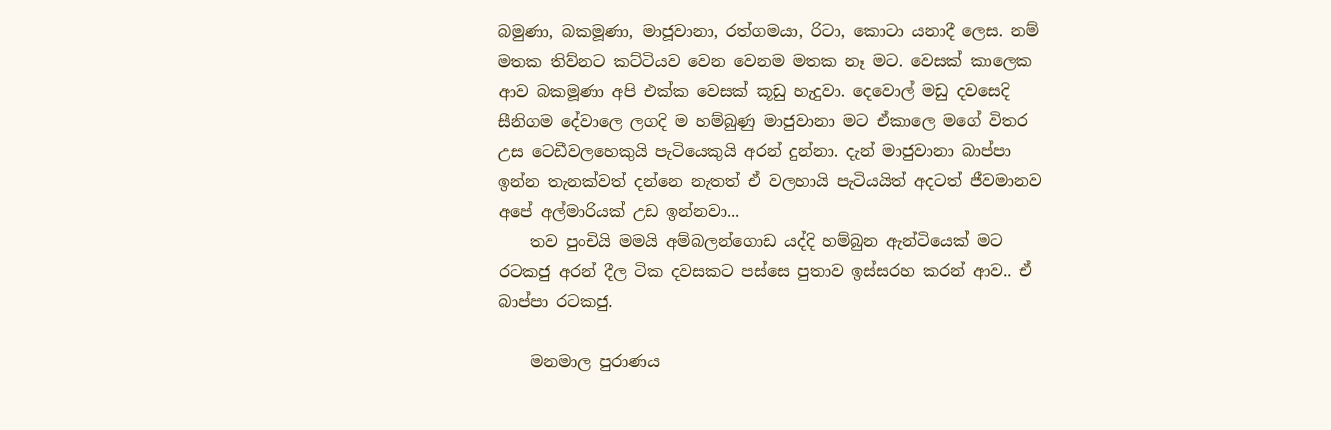බමුණා, බකමූණා, මාජූවානා, රත්ගමයා, රිටා, කොටා යනාදී ලෙස. නම් මතක තිව්නට කට්ටියව වෙන වෙනම මතක නෑ මට. වෙසක් කාලෙක ආව බකමූණා අපි එක්ක වෙසක් කූඩු හැදුවා. දෙවොල් මඩු දවසෙදි සීනිගම දේවාලෙ ලගදි ම හම්බුණු මාජුවානා මට ඒකාලෙ මගේ විතර උස ටෙඩීවලහෙකුයි පැටියෙකුයි අරන් දුන්නා. දැන් මාජුවානා බාප්පා ඉන්න තැනක්වත් දන්නෙ නැතත් ඒ වලහායි පැටියයිත් අදටත් ජීවමානව අපේ අල්මාරියක් උඩ ඉන්නවා...
    තව පුංචියි මමයි අම්බලන්ගොඩ යද්දි හම්බුන ඇන්ටියෙක් මට රටකජු අරන් දීල ටික දවසකට පස්සෙ පුතාව ඉස්සරහ කරන් ආව.. ඒ බාප්පා රටකජු.

    මනමාල පුරාණය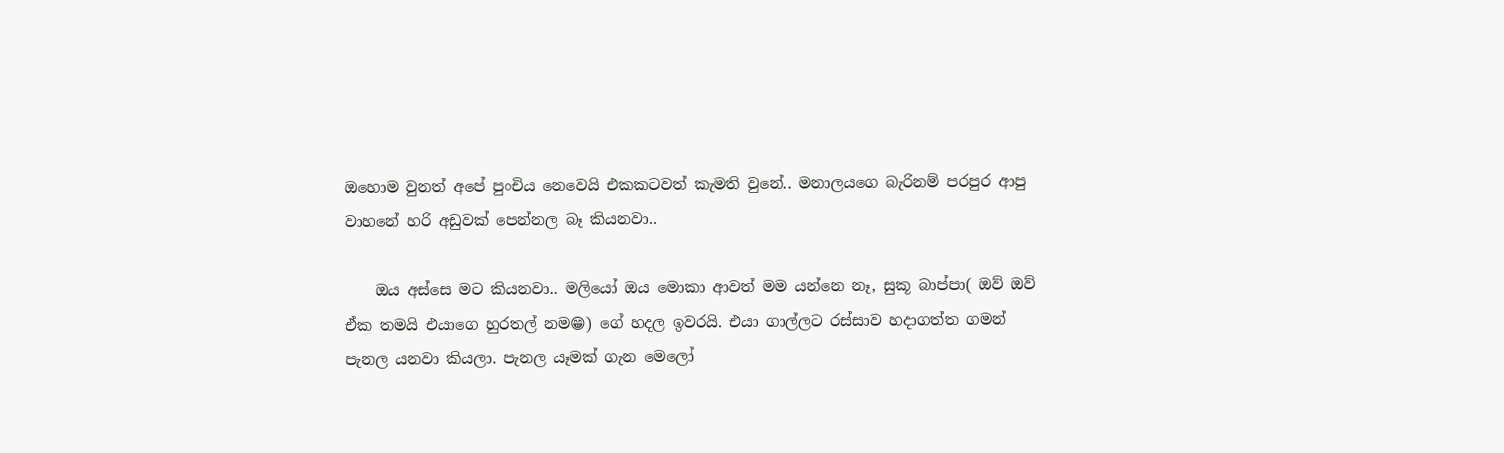ඔහොම වුනත් අපේ පුංචිය නෙවෙයි එකකටවත් කැමති වුනේ.. මනාලයගෙ බැරිනම් පරපුර ආපු වාහනේ හරි අඩුවක් පෙන්නල බෑ කියනවා..

    ඔය අස්සෙ මට කියනවා.. මලියෝ ඔය මොකා ආවත් මම යන්නෙ නෑ, සුකූ බාප්පා( ඔව් ඔව් ඒක තමයි එයාගෙ හුරතල් නම😁) ගේ හදල ඉවරයි. එයා ගාල්ලට රස්සාව හදාගත්ත ගමන් පැනල යනවා කියලා. පැනල යෑමක් ගැන මෙලෝ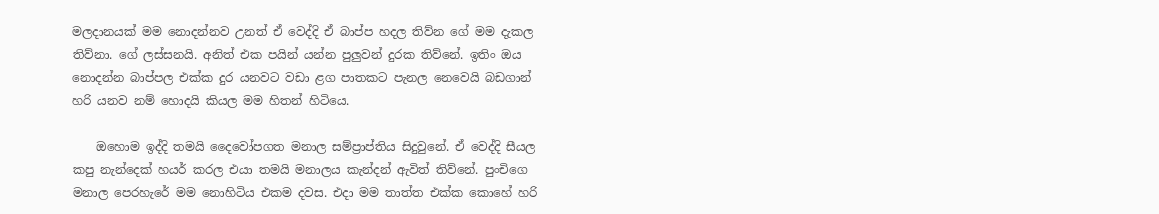මලදානයක් මම නොදන්නව උනත් ඒ වෙද්දි ඒ බාප්ප හදල තිව්න ගේ මම දැකල තිව්නා. ගේ ලස්සනයි. අනිත් එක පයින් යන්න පුලුවන් දුරක තිව්නේ. ඉතිං ඔය නොදන්න බාප්පල එක්ක දුර යනවට වඩා ළග පාතකට පැනල නෙවෙයි බඩගාන් හරි යනව නම් හොදයි කියල මම හිතන් හිටියෙ.

    ඔහොම ඉද්දි තමයි දෛවෝපගත මනාල සම්ප්‍රාප්තිය සිදුවුනේ. ඒ වෙද්දි සීයල කපු නැන්දෙක් හයර් කරල එයා තමයි මනාලය කැන්දන් ඇවිත් තිව්නේ. පුංචිගෙ මනාල පෙරහැරේ මම නොහිටිය එකම දවස. එදා මම තාත්ත එක්ක කොහේ හරි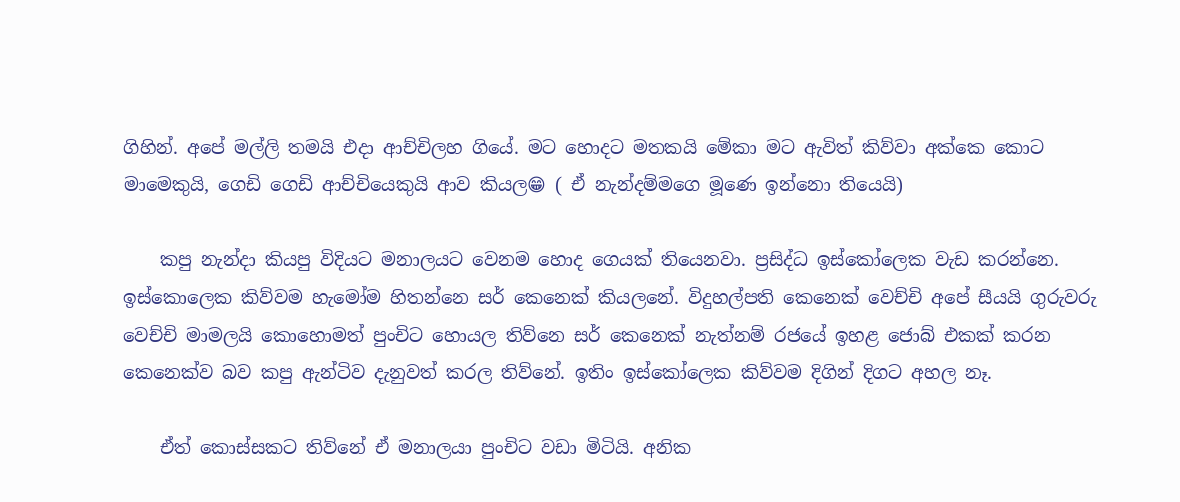ගිහින්. අපේ මල්ලි තමයි එදා ආච්චිලහ ගියේ. මට හොදට මතකයි මේකා මට ඇවිත් කිව්වා අක්කෙ කොට මාමෙකුයි, ගෙඩි ගෙඩි ආච්චියෙකුයි ආව කියල😁 ( ඒ නැන්දම්මගෙ මූණෙ ඉන්නො තියෙයි)

    කපු නැන්දා කියපු විදියට මනාලයට වෙනම හොද ගෙයක් තියෙනවා. ප්‍රසිද්ධ ඉස්කෝලෙක වැඩ කරන්නෙ. ඉස්කොලෙක කිව්වම හැමෝම හිතන්නෙ සර් කෙනෙක් කියලනේ. විදුහල්පති කෙනෙක් වෙච්චි අපේ සීයයි ගුරුවරු වෙච්චි මාමලයි කොහොමත් පුංචිට හොයල තිව්නෙ සර් කෙනෙක් නැත්නම් රජයේ ඉහළ ජොබ් එකක් කරන කෙනෙක්ව බව කපු ඇන්ටිව දැනුවත් කරල තිව්නේ. ඉතිං ඉස්කෝලෙක කිව්වම දිගින් දිගට අහල නෑ.

    ඒත් කොස්සකට තිව්නේ ඒ මනාලයා පුංචිට වඩා මිටියි. අනික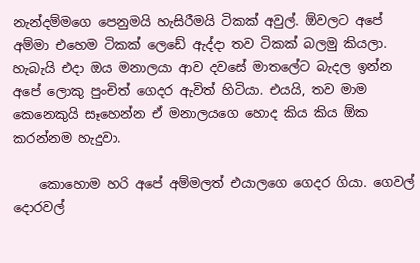නැන්දම්මගෙ පෙනුමයි හැසිරීමයි ටිකක් අවුල්. ඕවලට අපේ අම්මා එහෙම ටිකක් ලෙඩේ ඇද්දා තව ටිකක් බලමු කියලා. හැබැයි එදා ඔය මනාලයා ආව දවසේ මාතලේට බැදල ඉන්න අපේ ලොකු පුංචිත් ගෙදර ඇවිත් හිටියා. එයයි, තව මාම කෙනෙකුයි සෑහෙන්න ඒ මනාලයගෙ හොද කිය කිය ඕක කරන්නම හැදුවා.

    කොහොම හරි අපේ අම්මලත් එයාලගෙ ගෙදර ගියා. ගෙවල් දොරවල්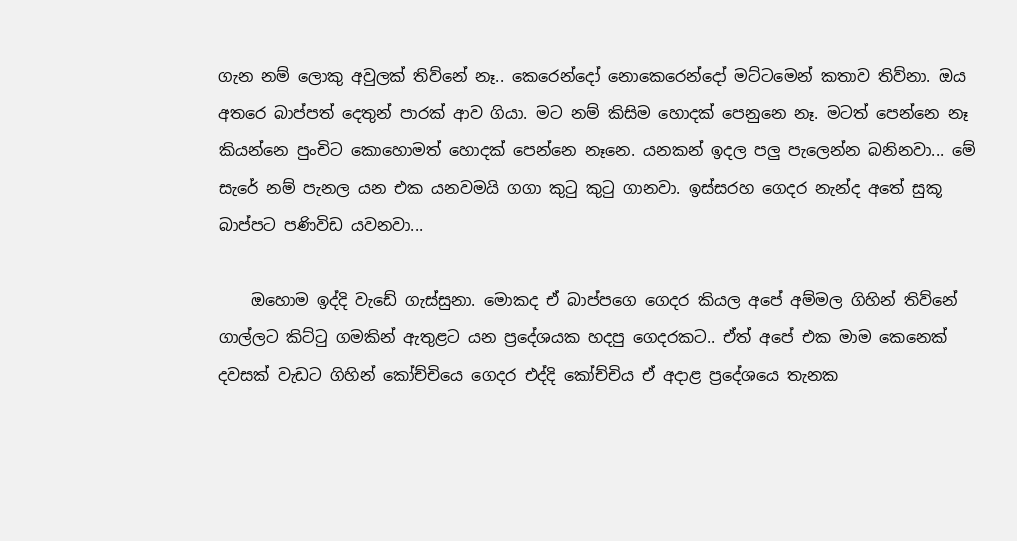ගැන නම් ලොකු අවුලක් තිව්නේ නෑ.. කෙරෙන්දෝ නොකෙරෙන්දෝ මට්ටමෙන් කතාව තිව්නා. ඔය අතරෙ බාප්පත් දෙතුන් පාරක් ආව ගියා. මට නම් කිසිම හොදක් පෙනුනෙ නෑ. මටත් පෙන්නෙ නෑ කියන්නෙ පුංචිට කොහොමත් හොදක් පෙන්නෙ නෑනෙ. යනකන් ඉදල පලු පැලෙන්න බනිනවා... මේ සැරේ නම් පැනල යන එක යනවමයි ගගා කුටු කුටු ගානවා. ඉස්සරහ ගෙදර නැන්ද අතේ සුකූ බාප්පට පණිවිඩ යවනවා...

    ඔහොම ඉද්දි වැඩේ ගැස්සුනා. මොකද ඒ බාප්පගෙ ගෙදර කියල අපේ අම්මල ගිහින් තිව්නේ ගාල්ලට කිට්ටු ගමකින් ඇතුළට යන ප්‍රදේශයක හදපු ගෙදරකට.. ඒත් අපේ එක මාම කෙනෙක් දවසක් වැඩට ගිහින් කෝච්චියෙ ගෙදර එද්දි කෝච්චිය ඒ අදාළ ප්‍රදේශයෙ තැනක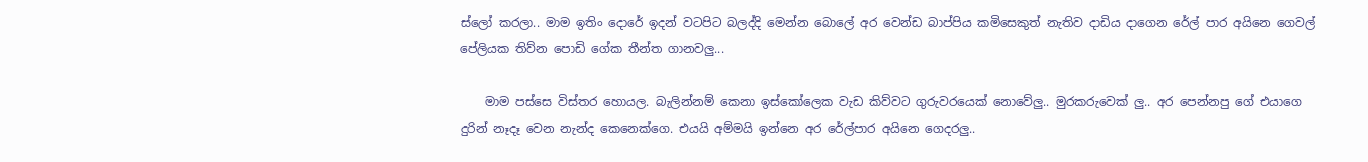ස්ලෝ කරලා.. මාම ඉතිං දොරේ ඉදන් වටපිට බලද්දි මෙන්න බොලේ අර වෙන්ඩ බාප්පිය කමිසෙකුත් නැතිව දාඩිය දාගෙන රේල් පාර අයිනෙ ගෙවල් පේලියක තිව්න පොඩි ගේක තීන්ත ගානවලු...

    මාම පස්සෙ විස්තර හොයල. බැලින්නම් කෙනා ඉස්කෝලෙක වැඩ කිව්වට ගුරුවරයෙක් නොවේලු.. මුරකරුවෙක් ලු.. අර පෙන්නපු ගේ එයාගෙ දුරින් නෑදෑ වෙන නැන්ද කෙනෙක්ගෙ. එයයි අම්මයි ඉන්නෙ අර රේල්පාර අයිනෙ ගෙදරලු..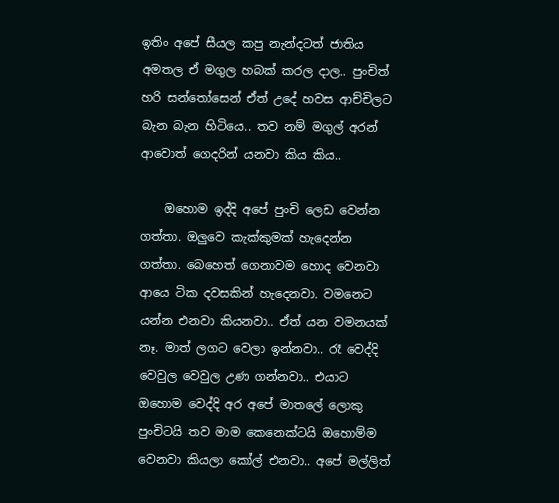ඉතිං අපේ සීයල කපු නැන්දටත් ජාතිය අමතල ඒ මගුල හබක් කරල දාල.. පුංචිත් හරි සන්තෝසෙන් ඒත් උදේ හවස ආච්චිලට බැන බැන හිටියෙ.. තව නම් මගුල් අරන් ආවොත් ගෙදරින් යනවා කිය කිය..

    ඔහොම ඉද්දි අපේ පුංචි ලෙඩ වෙන්න ගත්තා. ඔලුවෙ කැක්කුමක් හැදෙන්න ගත්තා. බෙහෙත් ගෙනාවම හොද වෙනවා ආයෙ ටික දවසකින් හැදෙනවා. වමනෙට යන්න එනවා කියනවා.. ඒත් යන වමනයක් නෑ. මාත් ලගට වෙලා ඉන්නවා.. රෑ වෙද්දි වෙවුල වෙවුල උණ ගන්නවා.. එයාට ඔහොම වෙද්දි අර අපේ මාතලේ ලොකු පුංචිටයි තව මාම කෙනෙක්ටයි ඔහොම්ම වෙනවා කියලා කෝල් එනවා.. අපේ මල්ලිත්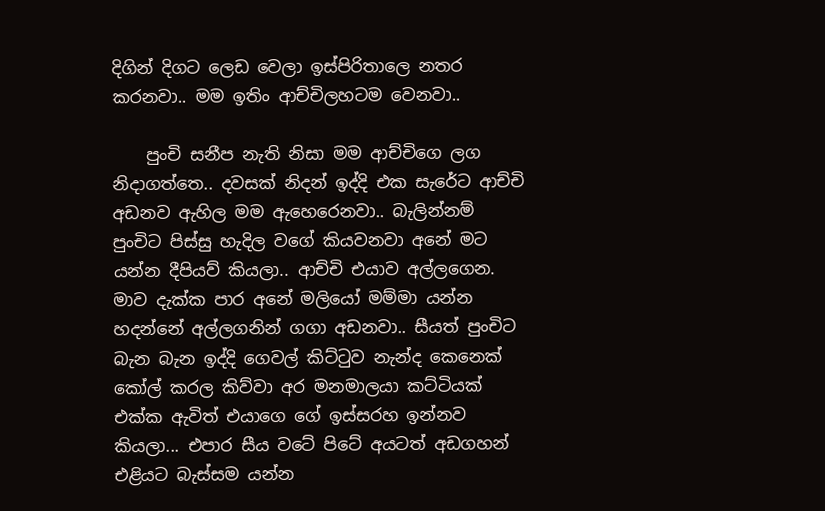දිගින් දිගට ලෙඩ වෙලා ඉස්පිරිතාලෙ නතර කරනවා.. මම ඉතිං ආච්චිලහටම වෙනවා..

    පුංචි සනීප නැති නිසා මම ආච්චිගෙ ලග නිදාගත්තෙ.. දවසක් නිදන් ඉද්දි එක සැරේට ආච්චි අඩනව ඇහිල මම ඇහෙරෙනවා.. බැලින්නම් පුංචිට පිස්සු හැදිල වගේ කියවනවා අනේ මට යන්න දීපියව් කියලා.. ආච්චි එයාව අල්ලගෙන. මාව දැක්ක පාර අනේ මලියෝ මම්මා යන්න හදන්නේ අල්ලගනින් ගගා අඩනවා.. සීයත් පුංචිට බැන බැන ඉද්දි ගෙවල් කිට්ටුව නැන්ද කෙනෙක් කෝල් කරල කිව්වා අර මනමාලයා කට්ටියක් එක්ක ඇවිත් එයාගෙ ගේ ඉස්සරහ ඉන්නව කියලා... එපාර සීය වටේ පිටේ අයටත් අඩගහන් එළියට බැස්සම යන්න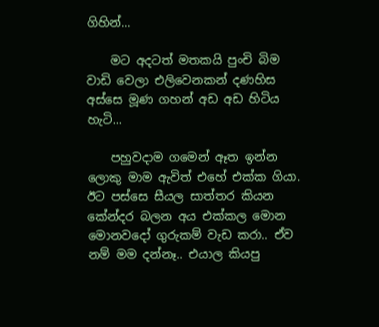ගිහින්...

    මට අදටත් මතකයි පුංචි බිම වාඩි වෙලා එලිවෙනකන් දණහිස අස්සෙ මූණ ගහන් අඩ අඩ හිටිය හැටි...

    පහුවදාම ගමෙන් ඈත ඉන්න ලොකු මාම ඇවිත් එහේ එක්ක ගියා. ඊට පස්සෙ සීයල සාත්තර කියන කේන්දර බලන අය එක්කල මොන මොනවදෝ ගුරුකම් වැඩ කරා.. ඒව නම් මම දන්නෑ.. එයාල කියපු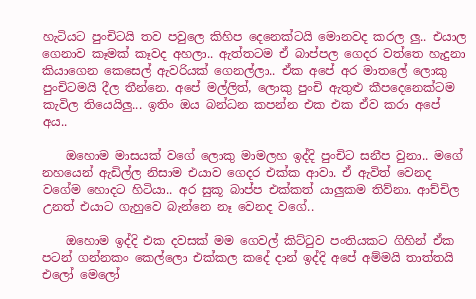හැටියට පුංචිටයි තව පවුලෙ කිහිප දෙනෙක්ටයි මොනවද කරල ලු.. එයාල ගෙනාව කෑමක් කෑවද අහලා.. ඇත්තටම ඒ බාප්පල ගෙදර වත්තෙ හැදුනා කියාගෙන කෙසෙල් ඇවරියක් ගෙනල්ලා.. ඒක අපේ අර මාතලේ ලොකු පුංචිටමයි දීල තීන්නෙ. අපේ මල්ලිත්, ලොකු පුංචි ඇතුළු කීපදෙනෙක්ටම කැවිල තියෙයිලු... ඉතිං ඔය බන්ධන කපන්න එක එක ඒව කරා අපේ අය..

    ඔහොම මාසයක් වගේ ලොකු මාමලහ ඉද්දි පුංචිට සනීප වුනා.. මගේ නහයෙන් ඇඩිල්ල නිසාම එයාව ගෙදර එක්ක ආවා. ඒ ඇවිත් වෙනද වගේම හොදට හිටියා.. අර සුකූ බාප්ප එක්කත් යාලුකම තිව්නා. ආච්චිල උනත් එයාට ගැහුවෙ බැන්නෙ නෑ වෙනද වගේ..

    ඔහොම ඉද්දි එක දවසක් මම ගෙවල් කිට්ටුව පංතියකට ගිහින් ඒක පටන් ගන්නකං කෙල්ලො එක්කල කදේ දාන් ඉද්දි අපේ අම්මයි තාත්තයි එලෝ මෙලෝ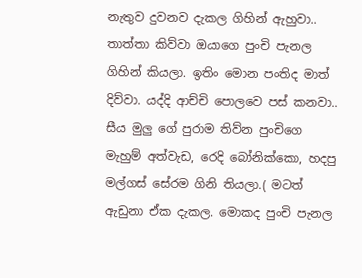නැතුව දුවනව දැකල ගිහින් ඇහුවා.. තාත්තා කිව්වා ඔයාගෙ පුංචි පැනල ගිහින් කියලා. ඉතිං මොන පංතිද මාත් දිව්වා. යද්දි ආච්චි පොලවෙ පස් කනවා.. සීය මුලු ගේ පුරාම තිව්න පුංචිගෙ මැහුම් අත්වැඩ, රෙදි බෝනික්කො, හදපු මල්ගස් සේරම ගිනි තියලා.( මටත් ඇඩුනා ඒක දැකල. මොකද පුංචි පැනල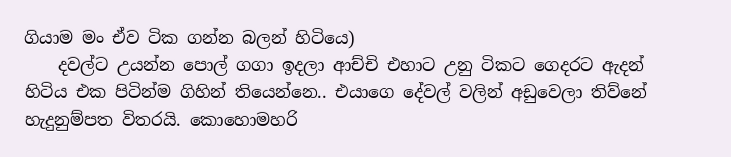ගියාම මං ඒව ටික ගන්න බලන් හිටියෙ)
    දවල්ට උයන්න පොල් ගගා ඉදලා ආච්චි එහාට උනු ටිකට ගෙදරට ඇදන් හිටිය එක පිටින්ම ගිහින් තියෙන්නෙ.. එයාගෙ දේවල් වලින් අඩුවෙලා තිව්නේ හැදුනුම්පත විතරයි. කොහොමහරි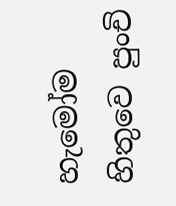හැමෝම හිතුවෙ පුංචි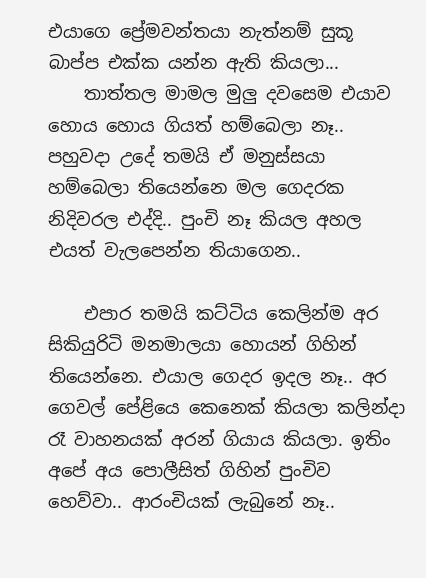එයාගෙ ප්‍රේමවන්තයා නැත්නම් සුකූ බාප්ප එක්ක යන්න ඇති කියලා...
    තාත්තල මාමල මුලු දවසෙම එයාව හොය හොය ගියත් හම්බෙලා නෑ.. පහුවදා උදේ තමයි ඒ මනුස්සයා හම්බෙලා තියෙන්නෙ මල ගෙදරක නිදිවරල එද්දි.. පුංචි නෑ කියල අහල එයත් වැලපෙන්න තියාගෙන..

    එපාර තමයි කට්ටිය කෙලින්ම අර සිකියුරිටි මනමාලයා හොයන් ගිහින් තියෙන්නෙ. එයාල ගෙදර ඉදල නෑ.. අර ගෙවල් පේළියෙ කෙනෙක් කියලා කලින්දා රෑ වාහනයක් අරන් ගියාය කියලා. ඉතිං අපේ අය පොලීසිත් ගිහින් පුංචිව හෙව්වා.. ආරංචියක් ලැබුනේ නෑ..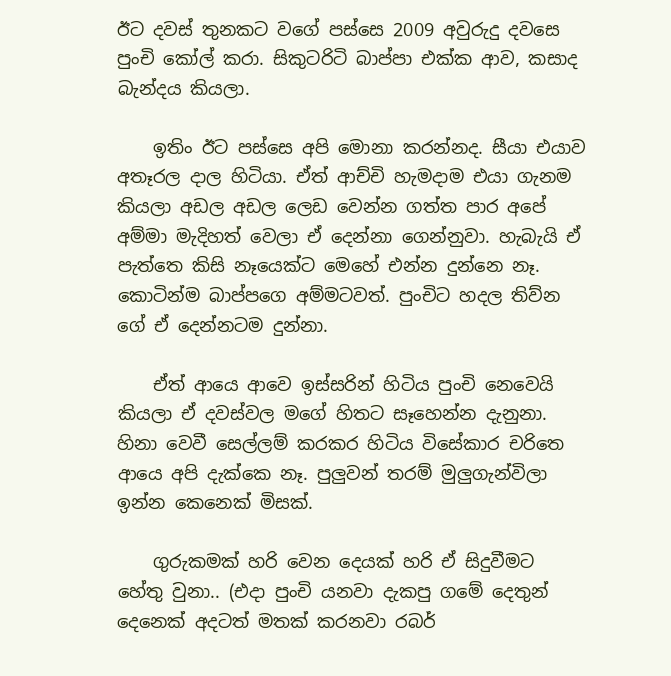ඊට දවස් තුනකට වගේ පස්සෙ 2009 අවුරුදු දවසෙ පුංචි කෝල් කරා. සිකුටරිටි බාප්පා එක්ක ආව, කසාද බැන්දය කියලා.

    ඉතිං ඊට පස්සෙ අපි මොනා කරන්නද. සීයා එයාව අතෑරල දාල හිටියා. ඒත් ආච්චි හැමදාම එයා ගැනම කියලා අඩල අඩල ලෙඩ වෙන්න ගත්ත පාර අපේ අම්මා මැදිහත් වෙලා ඒ දෙන්නා ගෙන්නුවා. හැබැයි ඒ පැත්තෙ කිසි නෑයෙක්ට මෙහේ එන්න දුන්නෙ නෑ. කොටින්ම බාප්පගෙ අම්මටවත්. පුංචිට හදල තිව්න ගේ ඒ දෙන්නටම දුන්නා.

    ඒත් ආයෙ ආවෙ ඉස්සරින් හිටිය පුංචි නෙවෙයි කියලා ඒ දවස්වල මගේ හිතට සෑහෙන්න දැනුනා. හිනා වෙවී සෙල්ලම් කරකර හිටිය විසේකාර චරිතෙ ආයෙ අපි දැක්කෙ නෑ. පුලුවන් තරම් මුලුගැන්විලා ඉන්න කෙනෙක් මිසක්.

    ගුරුකමක් හරි වෙන දෙයක් හරි ඒ සිදුවීමට හේතු වුනා.. (එදා පුංචි යනවා දැකපු ගමේ දෙතුන් දෙනෙක් අදටත් මතක් කරනවා රබර්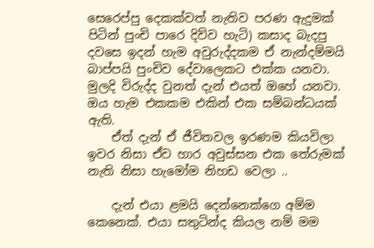සෙරෙප්පු දෙකක්වත් නැතිව පරණ ඇදුමක් පිටින් පුංචි පාරෙ දිව්ව හැටි) කසාද බැදපු දවසෙ ඉදන් හැම අවුරුද්දකම ඒ නැන්දම්මයි බාප්පයි පුංචිව දේවාලෙකට එක්ක යනවා. මුලදි විරුද්ද වුනත් දැන් එයත් ඔහේ යනවා. ඔය හැම එකකම එකින් එක සම්බන්ධයක් ඇති.
    ඒත් දැන් ඒ ජීවිතවල ඉරණම කියවිලා ඉවර නිසා ඒව හාර අවුස්සන එක තේරුමක් නැති නිසා හැමෝම නිහඩ වෙලා ..

    දැන් එයා ළමයි දෙන්නෙක්ගෙ අම්ම කෙනෙක්. එයා සතුටින්ද කියල නම් මම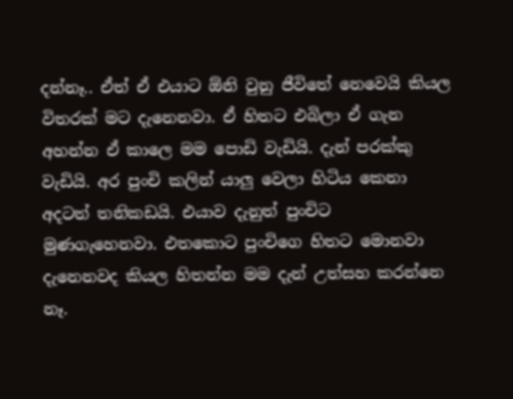දන්නෑ.. ඒත් ඒ එයාට ඕනි වුනු ජීවිතේ නෙවෙයි කියල විතරක් මට දැනෙනවා. ඒ හිතට එබිලා ඒ ගැන අහන්න ඒ කාලෙ මම පොඩි වැඩියි. දැන් පරක්කු වැඩියි. අර පුංචි කලින් යාලු වෙලා හිටිය කෙනා අදටත් තනිකඩයි. එයාව දැනුත් පුංචිට මුණගැහෙනවා. එතකොට පුංචිගෙ හිතට මොනවා දැනෙනවද කියල හිතන්න මම දැන් උත්සහ කරන්නෙ නෑ.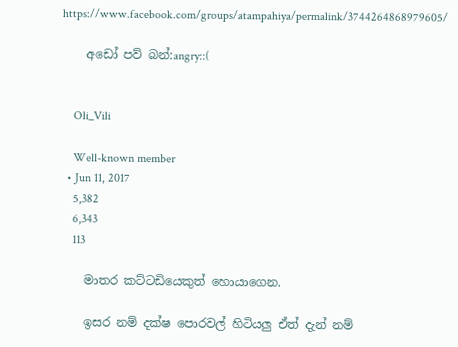https://www.facebook.com/groups/atampahiya/permalink/3744264868979605/

    අඩෝ පව් බන්:angry::(


    Oli_Vili

    Well-known member
  • Jun 11, 2017
    5,382
    6,343
    113

    මාතර කට්ටඩියෙකුත් හොයාගෙන.

    ඉසර නම් දක්ෂ පොරවල් හිටියලු ඒත් දැන් නම්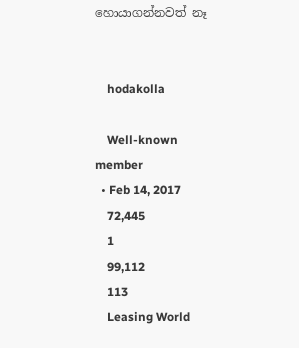හොයාගන්නවත් නෑ


    hodakolla

    Well-known member
  • Feb 14, 2017
    72,445
    1
    99,112
    113
    Leasing World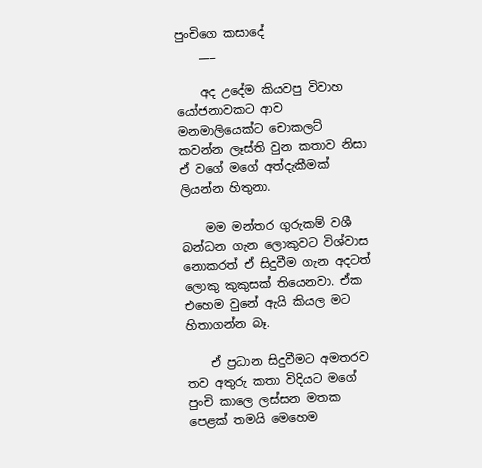පුංචිගෙ කසාදේ
    ___

    අද උදේම කියවපු විවාහ යෝජනාවකට ආව මනමාලියෙක්ට චොකලට් කවන්න ලෑස්ති වුන කතාව නිසා ඒ වගේ මගේ අත්දැකීමක් ලියන්න හිතුනා.

    මම මන්තර ගුරුකම් වශී බන්ධන ගැන ලොකුවට විශ්වාස නොකරත් ඒ සිදුවීම ගැන අදටත් ලොකු කුකුසක් තියෙනවා. ඒක එහෙම වුනේ ඇයි කියල මට හිතාගන්න බෑ.

    ඒ ප්‍රධාන සිදුවීමට අමතරව තව අතුරු කතා විදියට මගේ පුංචි කාලෙ ලස්සන මතක පෙළක් තමයි මෙහෙම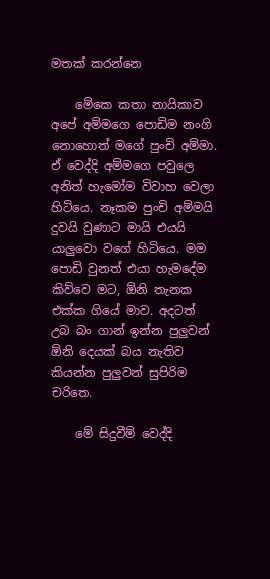මතක් කරන්නෙ

    මේකෙ කතා නායිකාව අපේ අම්මගෙ පොඩිම නංගි නොහොත් මගේ පුංචි අම්මා. ඒ වෙද්දි අම්මගෙ පවුලෙ අනිත් හැමෝම විවාහ වෙලා හිටියෙ. නෑකම පුංචි අම්මයි දුවයි වුණාට මායි එයයි යාලුවො වගේ හිටියෙ. මම පොඩි වුනත් එයා හැමදේම කිව්වෙ මට, ඕනි තැනක එක්ක ගියේ මාව. අදටත් උබ බං ගාන් ඉන්න පුලුවන් ඕනි දෙයක් බය නැතිව කියන්න පුලුවන් සුපිරිම චරිතෙ.

    මේ සිදුවීම් වෙද්දි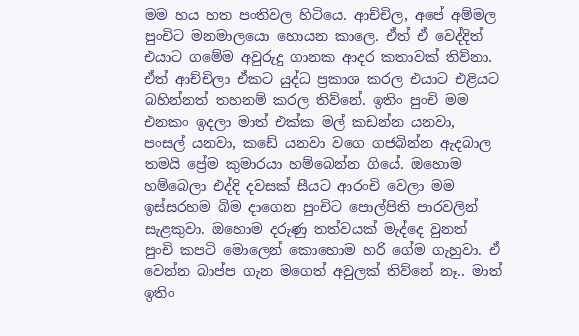මම හය හත පංතිවල හිටියෙ. ආච්චිල, අපේ අම්මල පුංචිට මනමාලයො හොයන කාලෙ. ඒත් ඒ වෙද්දිත් එයාට ගමේම අවුරුදු ගානක ආදර කතාවක් තිව්නා. ඒත් ආච්චිලා ඒකට යුද්ධ ප්‍රකාශ කරල එයාට එළියට බහින්නත් තහනම් කරල තිව්නේ. ඉතිං පුංචි මම එනකං ඉදලා මාත් එක්ක මල් කඩන්න යනවා, පංසල් යනවා, කඩේ යනවා වගෙ ගජබින්න ඇදබාල තමයි ප්‍රේම කුමාරයා හම්බෙන්න ගියේ. ඔහොම හම්බෙලා එද්දි දවසක් සීයට ආරංචි වෙලා මම ඉස්සරහම බිම දාගෙන පුංචිට පොල්පිති පාරවලින් සැළකුවා. ඔහොම දරුණු තත්වයක් මැද්දෙ වුනත් පුංචි කපටි මොලෙන් කොහොම හරි ගේම ගැහුවා. ඒ වෙන්න බාප්ප ගැන මගෙත් අවුලක් තිව්නේ නෑ.. මාත් ඉතිං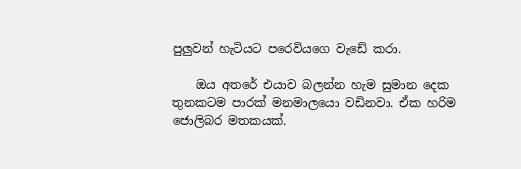පුලුවන් හැටියට පරෙවියගෙ වැඩේ කරා.

    ඔය අතරේ එයාව බලන්න හැම සුමාන දෙක තුනකටම පාරක් මනමාලයො වඩිනවා. ඒක හරිම ජොලිබර මතකයක්.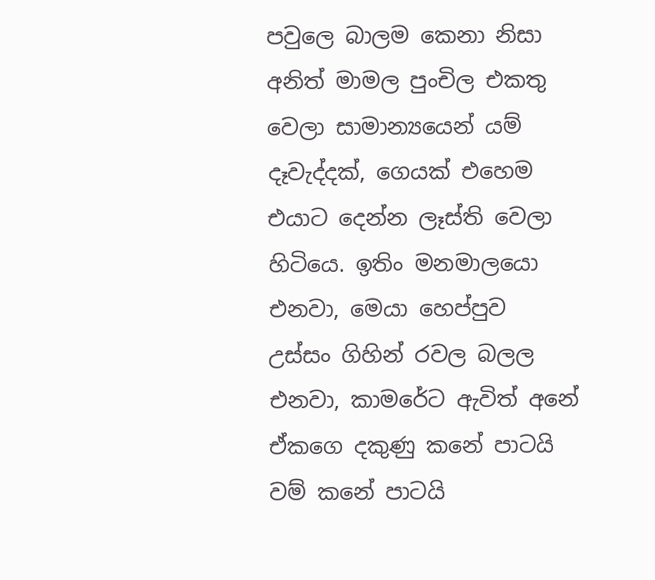පවුලෙ බාලම කෙනා නිසා අනිත් මාමල පුංචිල එකතු වෙලා සාමාන්‍යයෙන් යම් දෑවැද්දක්, ගෙයක් එහෙම එයාට දෙන්න ලෑස්ති වෙලා හිටියෙ. ඉතිං මනමාලයො එනවා, මෙයා හෙප්පුව උස්සං ගිහින් රවල බලල එනවා, කාමරේට ඇවිත් අනේ ඒකගෙ දකුණු කනේ පාටයි වම් කනේ පාටයි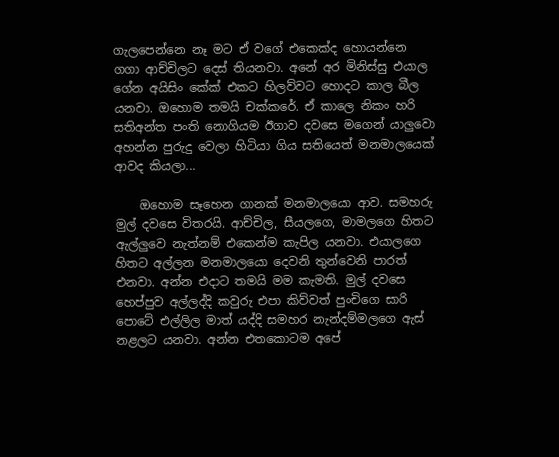ගැලපෙන්නෙ නෑ මට ඒ වගේ එකෙක්ද හොයන්නෙ ගගා ආච්චිලට දෙස් තියනවා. අනේ අර මිනිස්සු එයාල ගේන අයිසිං කේක් එකට හිලව්වට හොදට කාල බීල යනවා. ඔහොම තමයි චක්කරේ. ඒ කාලෙ නිකං හරි සතිඅන්ත පංති නොගියම ඊගාව දවසෙ මගෙන් යාලුවො අහන්න පුරුදු වෙලා හිටියා ගිය සතියෙත් මනමාලයෙක් ආවද කියලා...

    ඔහොම සෑහෙන ගානක් මනමාලයො ආව. සමහරු මුල් දවසෙ විතරයි. ආච්චිල, සීයලගෙ, මාමලගෙ හිතට ඇල්ලුවෙ නැත්නම් එකෙන්ම කැපිල යනවා. එයාලගෙ හිතට අල්ලන මනමාලයො දෙවනි තුන්වෙනි පාරත් එනවා. අන්න එදාට තමයි මම කැමති. මුල් දවසෙ හෙප්පුව අල්ලද්දි කවුරු එපා කිව්වත් පුංචිගෙ සාරි පොටේ එල්ලිල මාත් යද්දි සමහර නැන්දම්මලගෙ ඇස් නළලට යනවා. අන්න එතකොටම අපේ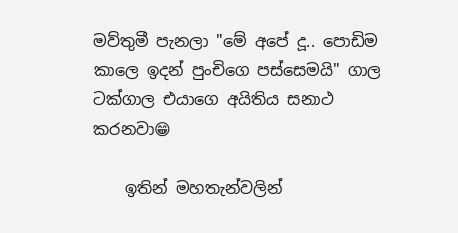මව්තුමී පැනලා "මේ අපේ දූ.. පොඩිම කාලෙ ඉදන් පුංචිගෙ පස්සෙමයි" ගාල ටක්ගාල එයාගෙ අයිතිය සනාථ කරනවා😁

    ඉතින් මහතැන්වලින්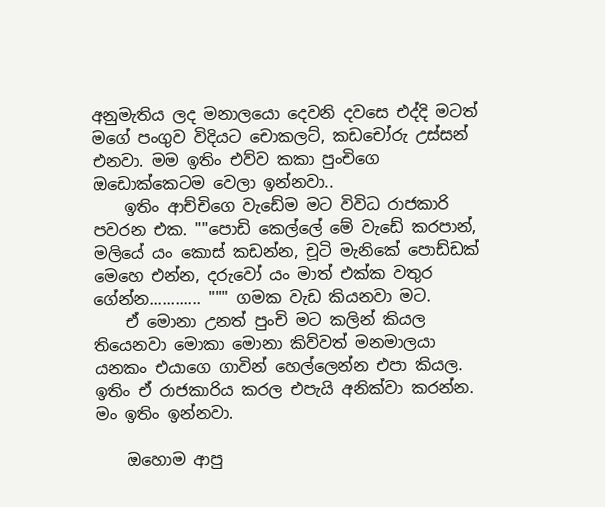අනුමැතිය ලද මනාලයො දෙවනි දවසෙ එද්දි මටත් මගේ පංගුව විදියට චොකලට්, කඩචෝරු උස්සන් එනවා. මම ඉතිං එව්ව කකා පුංචිගෙ ඔඩොක්කෙටම වෙලා ඉන්නවා..
    ඉතිං ආච්චිගෙ වැඩේම මට විවිධ රාජකාරි පවරන එක. ""පොඩි කෙල්ලේ මේ වැඩේ කරපාන්, මලියේ යං කොස් කඩන්න, චූටි මැනිකේ පොඩ්ඩක් මෙහෙ එන්න, දරුවෝ යං මාත් එක්ක වතුර ගේන්න............ """ ගමක වැඩ කියනවා මට.
    ඒ මොනා උනත් පුංචි මට කලින් කියල තියෙනවා මොකා මොනා කිව්වත් මනමාලයා යනකං එයාගෙ ගාවින් හෙල්ලෙන්න එපා කියල. ඉතිං ඒ රාජකාරිය කරල එපැයි අනික්වා කරන්න. මං ඉතිං ඉන්නවා.

    ඔහොම ආපු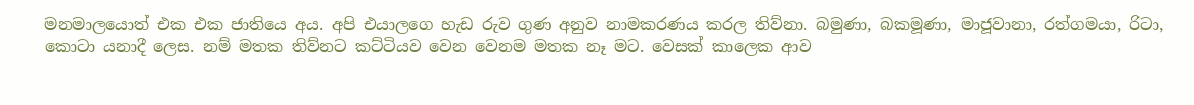මනමාලයොත් එක එක ජාතියෙ අය. අපි එයාලගෙ හැඩ රුව ගුණ අනුව නාමකරණය කරල තිව්නා. බමුණා, බකමූණා, මාජූවානා, රත්ගමයා, රිටා, කොටා යනාදී ලෙස. නම් මතක තිව්නට කට්ටියව වෙන වෙනම මතක නෑ මට. වෙසක් කාලෙක ආව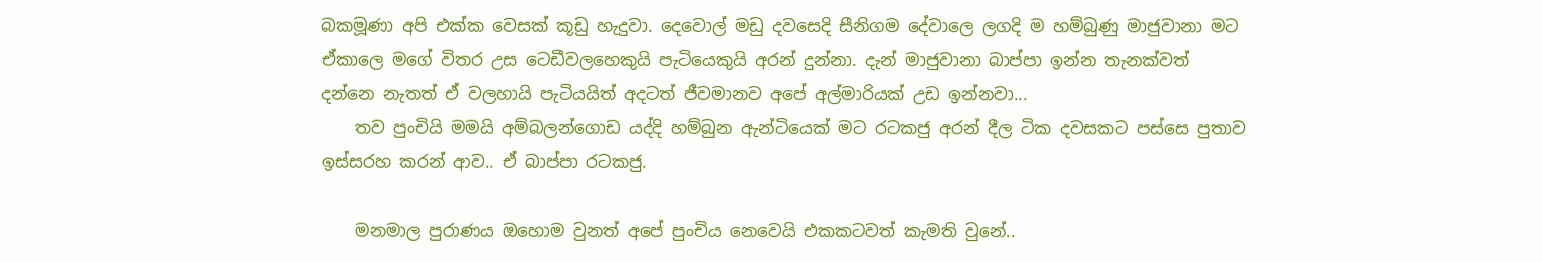බකමූණා අපි එක්ක වෙසක් කූඩු හැදුවා. දෙවොල් මඩු දවසෙදි සීනිගම දේවාලෙ ලගදි ම හම්බුණු මාජුවානා මට ඒකාලෙ මගේ විතර උස ටෙඩීවලහෙකුයි පැටියෙකුයි අරන් දුන්නා. දැන් මාජුවානා බාප්පා ඉන්න තැනක්වත් දන්නෙ නැතත් ඒ වලහායි පැටියයිත් අදටත් ජීවමානව අපේ අල්මාරියක් උඩ ඉන්නවා...
    තව පුංචියි මමයි අම්බලන්ගොඩ යද්දි හම්බුන ඇන්ටියෙක් මට රටකජු අරන් දීල ටික දවසකට පස්සෙ පුතාව ඉස්සරහ කරන් ආව.. ඒ බාප්පා රටකජු.

    මනමාල පුරාණය ඔහොම වුනත් අපේ පුංචිය නෙවෙයි එකකටවත් කැමති වුනේ..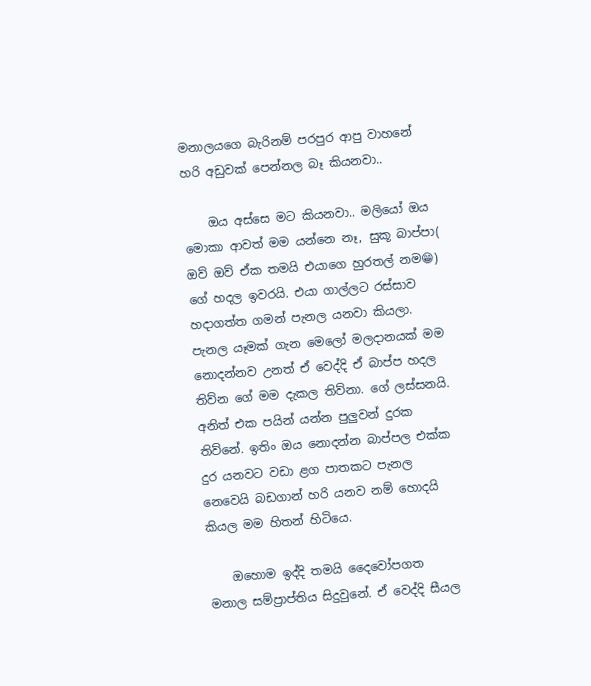මනාලයගෙ බැරිනම් පරපුර ආපු වාහනේ හරි අඩුවක් පෙන්නල බෑ කියනවා..

    ඔය අස්සෙ මට කියනවා.. මලියෝ ඔය මොකා ආවත් මම යන්නෙ නෑ, සුකූ බාප්පා( ඔව් ඔව් ඒක තමයි එයාගෙ හුරතල් නම😁) ගේ හදල ඉවරයි. එයා ගාල්ලට රස්සාව හදාගත්ත ගමන් පැනල යනවා කියලා. පැනල යෑමක් ගැන මෙලෝ මලදානයක් මම නොදන්නව උනත් ඒ වෙද්දි ඒ බාප්ප හදල තිව්න ගේ මම දැකල තිව්නා. ගේ ලස්සනයි. අනිත් එක පයින් යන්න පුලුවන් දුරක තිව්නේ. ඉතිං ඔය නොදන්න බාප්පල එක්ක දුර යනවට වඩා ළග පාතකට පැනල නෙවෙයි බඩගාන් හරි යනව නම් හොදයි කියල මම හිතන් හිටියෙ.

    ඔහොම ඉද්දි තමයි දෛවෝපගත මනාල සම්ප්‍රාප්තිය සිදුවුනේ. ඒ වෙද්දි සීයල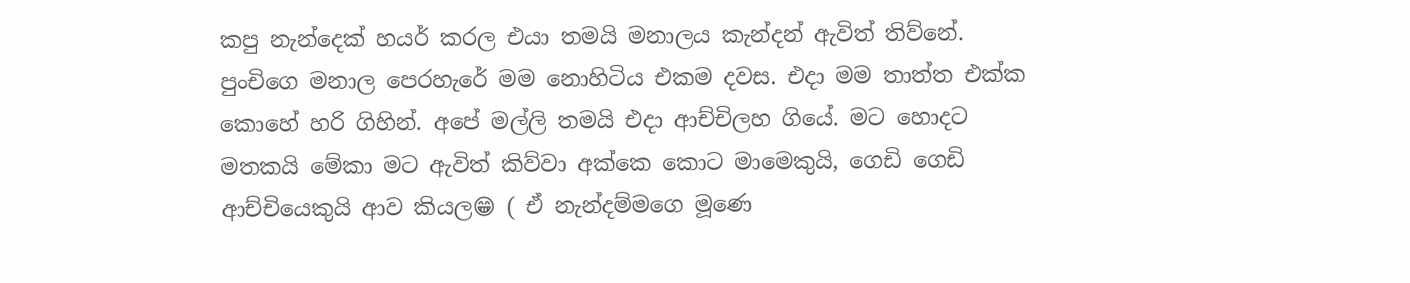කපු නැන්දෙක් හයර් කරල එයා තමයි මනාලය කැන්දන් ඇවිත් තිව්නේ. පුංචිගෙ මනාල පෙරහැරේ මම නොහිටිය එකම දවස. එදා මම තාත්ත එක්ක කොහේ හරි ගිහින්. අපේ මල්ලි තමයි එදා ආච්චිලහ ගියේ. මට හොදට මතකයි මේකා මට ඇවිත් කිව්වා අක්කෙ කොට මාමෙකුයි, ගෙඩි ගෙඩි ආච්චියෙකුයි ආව කියල😁 ( ඒ නැන්දම්මගෙ මූණෙ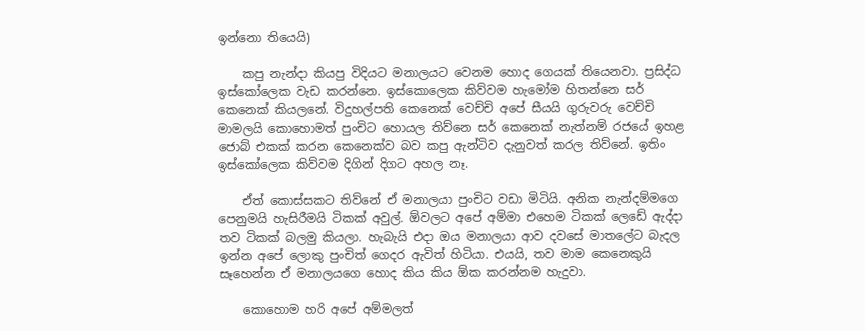ඉන්නො තියෙයි)

    කපු නැන්දා කියපු විදියට මනාලයට වෙනම හොද ගෙයක් තියෙනවා. ප්‍රසිද්ධ ඉස්කෝලෙක වැඩ කරන්නෙ. ඉස්කොලෙක කිව්වම හැමෝම හිතන්නෙ සර් කෙනෙක් කියලනේ. විදුහල්පති කෙනෙක් වෙච්චි අපේ සීයයි ගුරුවරු වෙච්චි මාමලයි කොහොමත් පුංචිට හොයල තිව්නෙ සර් කෙනෙක් නැත්නම් රජයේ ඉහළ ජොබ් එකක් කරන කෙනෙක්ව බව කපු ඇන්ටිව දැනුවත් කරල තිව්නේ. ඉතිං ඉස්කෝලෙක කිව්වම දිගින් දිගට අහල නෑ.

    ඒත් කොස්සකට තිව්නේ ඒ මනාලයා පුංචිට වඩා මිටියි. අනික නැන්දම්මගෙ පෙනුමයි හැසිරීමයි ටිකක් අවුල්. ඕවලට අපේ අම්මා එහෙම ටිකක් ලෙඩේ ඇද්දා තව ටිකක් බලමු කියලා. හැබැයි එදා ඔය මනාලයා ආව දවසේ මාතලේට බැදල ඉන්න අපේ ලොකු පුංචිත් ගෙදර ඇවිත් හිටියා. එයයි, තව මාම කෙනෙකුයි සෑහෙන්න ඒ මනාලයගෙ හොද කිය කිය ඕක කරන්නම හැදුවා.

    කොහොම හරි අපේ අම්මලත්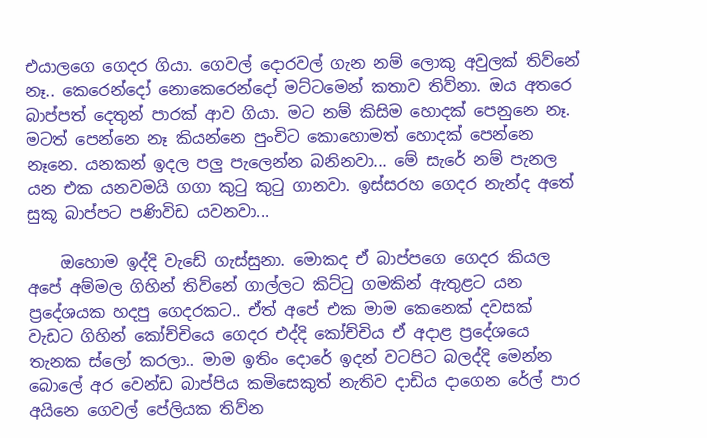එයාලගෙ ගෙදර ගියා. ගෙවල් දොරවල් ගැන නම් ලොකු අවුලක් තිව්නේ නෑ.. කෙරෙන්දෝ නොකෙරෙන්දෝ මට්ටමෙන් කතාව තිව්නා. ඔය අතරෙ බාප්පත් දෙතුන් පාරක් ආව ගියා. මට නම් කිසිම හොදක් පෙනුනෙ නෑ. මටත් පෙන්නෙ නෑ කියන්නෙ පුංචිට කොහොමත් හොදක් පෙන්නෙ නෑනෙ. යනකන් ඉදල පලු පැලෙන්න බනිනවා... මේ සැරේ නම් පැනල යන එක යනවමයි ගගා කුටු කුටු ගානවා. ඉස්සරහ ගෙදර නැන්ද අතේ සුකූ බාප්පට පණිවිඩ යවනවා...

    ඔහොම ඉද්දි වැඩේ ගැස්සුනා. මොකද ඒ බාප්පගෙ ගෙදර කියල අපේ අම්මල ගිහින් තිව්නේ ගාල්ලට කිට්ටු ගමකින් ඇතුළට යන ප්‍රදේශයක හදපු ගෙදරකට.. ඒත් අපේ එක මාම කෙනෙක් දවසක් වැඩට ගිහින් කෝච්චියෙ ගෙදර එද්දි කෝච්චිය ඒ අදාළ ප්‍රදේශයෙ තැනක ස්ලෝ කරලා.. මාම ඉතිං දොරේ ඉදන් වටපිට බලද්දි මෙන්න බොලේ අර වෙන්ඩ බාප්පිය කමිසෙකුත් නැතිව දාඩිය දාගෙන රේල් පාර අයිනෙ ගෙවල් පේලියක තිව්න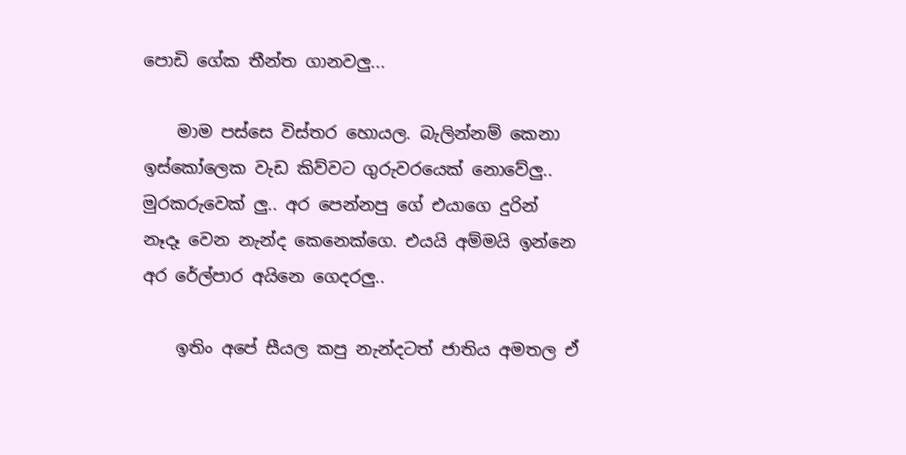පොඩි ගේක තීන්ත ගානවලු...

    මාම පස්සෙ විස්තර හොයල. බැලින්නම් කෙනා ඉස්කෝලෙක වැඩ කිව්වට ගුරුවරයෙක් නොවේලු.. මුරකරුවෙක් ලු.. අර පෙන්නපු ගේ එයාගෙ දුරින් නෑදෑ වෙන නැන්ද කෙනෙක්ගෙ. එයයි අම්මයි ඉන්නෙ අර රේල්පාර අයිනෙ ගෙදරලු..

    ඉතිං අපේ සීයල කපු නැන්දටත් ජාතිය අමතල ඒ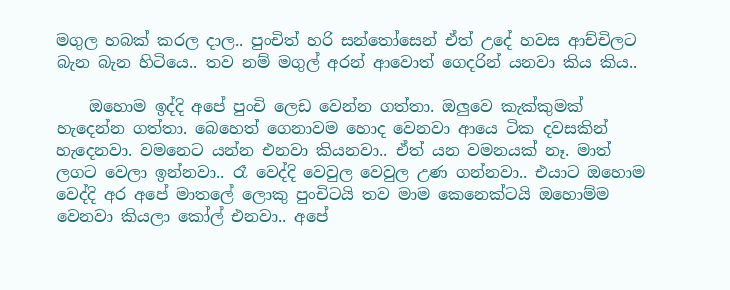මගුල හබක් කරල දාල.. පුංචිත් හරි සන්තෝසෙන් ඒත් උදේ හවස ආච්චිලට බැන බැන හිටියෙ.. තව නම් මගුල් අරන් ආවොත් ගෙදරින් යනවා කිය කිය..

    ඔහොම ඉද්දි අපේ පුංචි ලෙඩ වෙන්න ගත්තා. ඔලුවෙ කැක්කුමක් හැදෙන්න ගත්තා. බෙහෙත් ගෙනාවම හොද වෙනවා ආයෙ ටික දවසකින් හැදෙනවා. වමනෙට යන්න එනවා කියනවා.. ඒත් යන වමනයක් නෑ. මාත් ලගට වෙලා ඉන්නවා.. රෑ වෙද්දි වෙවුල වෙවුල උණ ගන්නවා.. එයාට ඔහොම වෙද්දි අර අපේ මාතලේ ලොකු පුංචිටයි තව මාම කෙනෙක්ටයි ඔහොම්ම වෙනවා කියලා කෝල් එනවා.. අපේ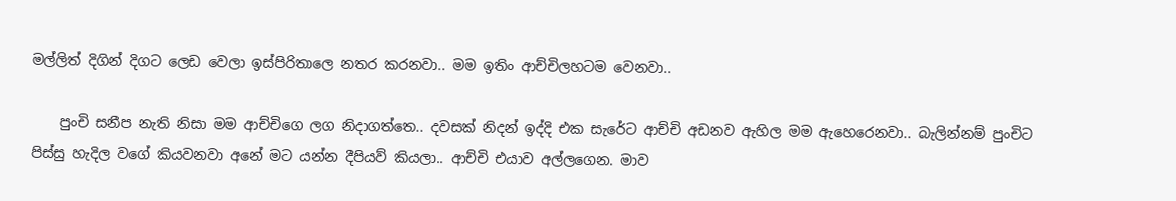මල්ලිත් දිගින් දිගට ලෙඩ වෙලා ඉස්පිරිතාලෙ නතර කරනවා.. මම ඉතිං ආච්චිලහටම වෙනවා..

    පුංචි සනීප නැති නිසා මම ආච්චිගෙ ලග නිදාගත්තෙ.. දවසක් නිදන් ඉද්දි එක සැරේට ආච්චි අඩනව ඇහිල මම ඇහෙරෙනවා.. බැලින්නම් පුංචිට පිස්සු හැදිල වගේ කියවනවා අනේ මට යන්න දීපියව් කියලා.. ආච්චි එයාව අල්ලගෙන. මාව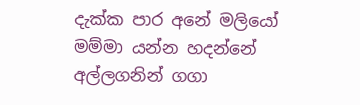දැක්ක පාර අනේ මලියෝ මම්මා යන්න හදන්නේ අල්ලගනින් ගගා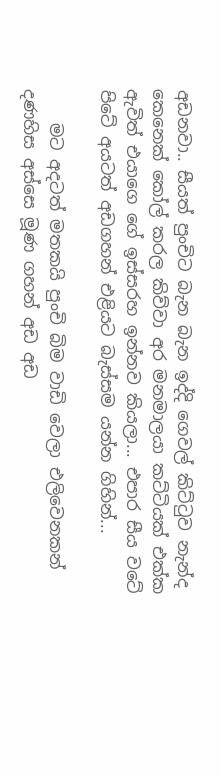අඩනවා.. සීයත් පුංචිට බැන බැන ඉද්දි ගෙවල් කිට්ටුව නැන්ද කෙනෙක් කෝල් කරල කිව්වා අර මනමාලයා කට්ටියක් එක්ක ඇවිත් එයාගෙ ගේ ඉස්සරහ ඉන්නව කියලා... එපාර සීය වටේ පිටේ අයටත් අඩගහන් එළියට බැස්සම යන්න ගිහින්...

    මට අදටත් මතකයි පුංචි බිම වාඩි වෙලා එලිවෙනකන් දණහිස අස්සෙ මූණ ගහන් අඩ අඩ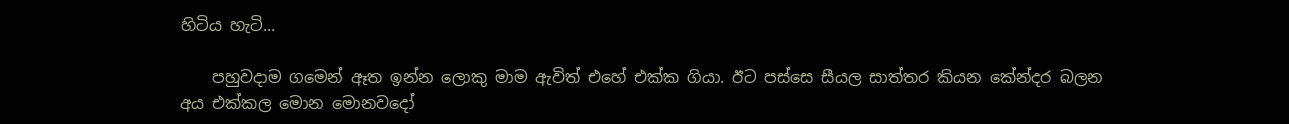හිටිය හැටි...

    පහුවදාම ගමෙන් ඈත ඉන්න ලොකු මාම ඇවිත් එහේ එක්ක ගියා. ඊට පස්සෙ සීයල සාත්තර කියන කේන්දර බලන අය එක්කල මොන මොනවදෝ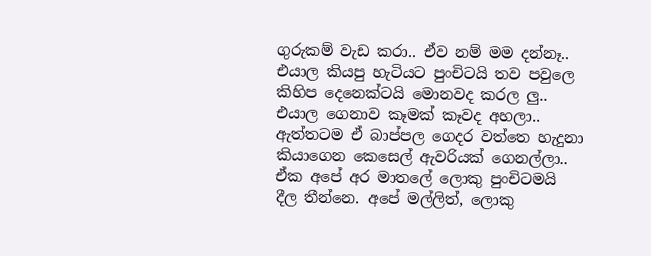ගුරුකම් වැඩ කරා.. ඒව නම් මම දන්නෑ.. එයාල කියපු හැටියට පුංචිටයි තව පවුලෙ කිහිප දෙනෙක්ටයි මොනවද කරල ලු.. එයාල ගෙනාව කෑමක් කෑවද අහලා.. ඇත්තටම ඒ බාප්පල ගෙදර වත්තෙ හැදුනා කියාගෙන කෙසෙල් ඇවරියක් ගෙනල්ලා.. ඒක අපේ අර මාතලේ ලොකු පුංචිටමයි දීල තීන්නෙ. අපේ මල්ලිත්, ලොකු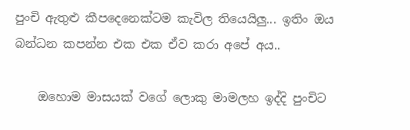පුංචි ඇතුළු කීපදෙනෙක්ටම කැවිල තියෙයිලු... ඉතිං ඔය බන්ධන කපන්න එක එක ඒව කරා අපේ අය..

    ඔහොම මාසයක් වගේ ලොකු මාමලහ ඉද්දි පුංචිට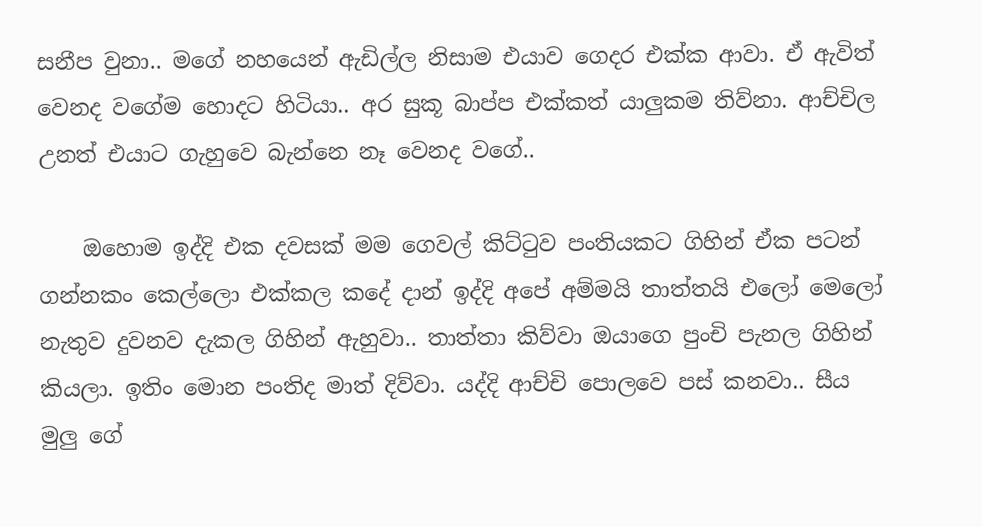සනීප වුනා.. මගේ නහයෙන් ඇඩිල්ල නිසාම එයාව ගෙදර එක්ක ආවා. ඒ ඇවිත් වෙනද වගේම හොදට හිටියා.. අර සුකූ බාප්ප එක්කත් යාලුකම තිව්නා. ආච්චිල උනත් එයාට ගැහුවෙ බැන්නෙ නෑ වෙනද වගේ..

    ඔහොම ඉද්දි එක දවසක් මම ගෙවල් කිට්ටුව පංතියකට ගිහින් ඒක පටන් ගන්නකං කෙල්ලො එක්කල කදේ දාන් ඉද්දි අපේ අම්මයි තාත්තයි එලෝ මෙලෝ නැතුව දුවනව දැකල ගිහින් ඇහුවා.. තාත්තා කිව්වා ඔයාගෙ පුංචි පැනල ගිහින් කියලා. ඉතිං මොන පංතිද මාත් දිව්වා. යද්දි ආච්චි පොලවෙ පස් කනවා.. සීය මුලු ගේ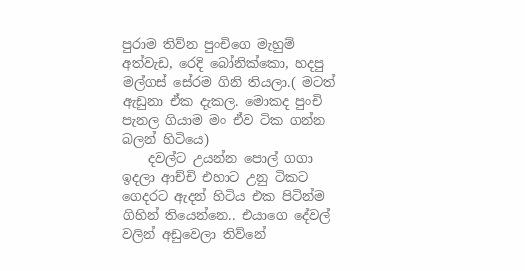පුරාම තිව්න පුංචිගෙ මැහුම් අත්වැඩ, රෙදි බෝනික්කො, හදපු මල්ගස් සේරම ගිනි තියලා.( මටත් ඇඩුනා ඒක දැකල. මොකද පුංචි පැනල ගියාම මං ඒව ටික ගන්න බලන් හිටියෙ)
    දවල්ට උයන්න පොල් ගගා ඉදලා ආච්චි එහාට උනු ටිකට ගෙදරට ඇදන් හිටිය එක පිටින්ම ගිහින් තියෙන්නෙ.. එයාගෙ දේවල් වලින් අඩුවෙලා තිව්නේ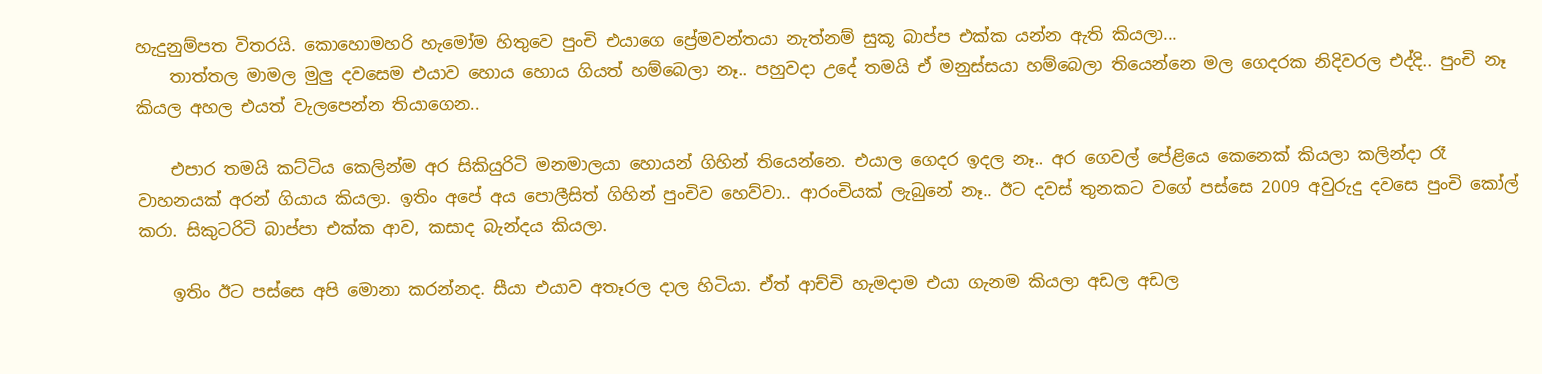හැදුනුම්පත විතරයි. කොහොමහරි හැමෝම හිතුවෙ පුංචි එයාගෙ ප්‍රේමවන්තයා නැත්නම් සුකූ බාප්ප එක්ක යන්න ඇති කියලා...
    තාත්තල මාමල මුලු දවසෙම එයාව හොය හොය ගියත් හම්බෙලා නෑ.. පහුවදා උදේ තමයි ඒ මනුස්සයා හම්බෙලා තියෙන්නෙ මල ගෙදරක නිදිවරල එද්දි.. පුංචි නෑ කියල අහල එයත් වැලපෙන්න තියාගෙන..

    එපාර තමයි කට්ටිය කෙලින්ම අර සිකියුරිටි මනමාලයා හොයන් ගිහින් තියෙන්නෙ. එයාල ගෙදර ඉදල නෑ.. අර ගෙවල් පේළියෙ කෙනෙක් කියලා කලින්දා රෑ වාහනයක් අරන් ගියාය කියලා. ඉතිං අපේ අය පොලීසිත් ගිහින් පුංචිව හෙව්වා.. ආරංචියක් ලැබුනේ නෑ.. ඊට දවස් තුනකට වගේ පස්සෙ 2009 අවුරුදු දවසෙ පුංචි කෝල් කරා. සිකුටරිටි බාප්පා එක්ක ආව, කසාද බැන්දය කියලා.

    ඉතිං ඊට පස්සෙ අපි මොනා කරන්නද. සීයා එයාව අතෑරල දාල හිටියා. ඒත් ආච්චි හැමදාම එයා ගැනම කියලා අඩල අඩල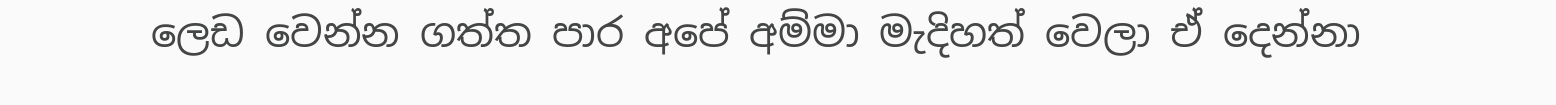ලෙඩ වෙන්න ගත්ත පාර අපේ අම්මා මැදිහත් වෙලා ඒ දෙන්නා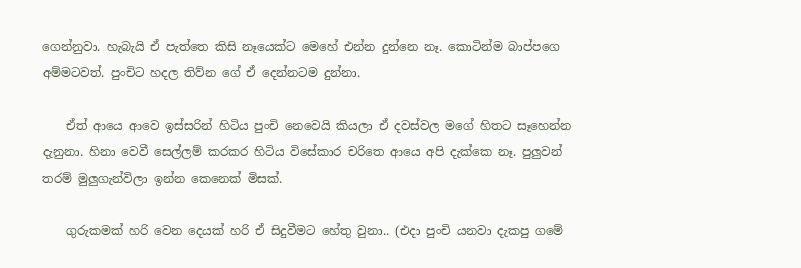ගෙන්නුවා. හැබැයි ඒ පැත්තෙ කිසි නෑයෙක්ට මෙහේ එන්න දුන්නෙ නෑ. කොටින්ම බාප්පගෙ අම්මටවත්. පුංචිට හදල තිව්න ගේ ඒ දෙන්නටම දුන්නා.

    ඒත් ආයෙ ආවෙ ඉස්සරින් හිටිය පුංචි නෙවෙයි කියලා ඒ දවස්වල මගේ හිතට සෑහෙන්න දැනුනා. හිනා වෙවී සෙල්ලම් කරකර හිටිය විසේකාර චරිතෙ ආයෙ අපි දැක්කෙ නෑ. පුලුවන් තරම් මුලුගැන්විලා ඉන්න කෙනෙක් මිසක්.

    ගුරුකමක් හරි වෙන දෙයක් හරි ඒ සිදුවීමට හේතු වුනා.. (එදා පුංචි යනවා දැකපු ගමේ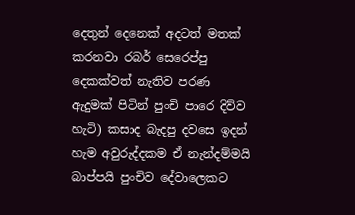දෙතුන් දෙනෙක් අදටත් මතක් කරනවා රබර් සෙරෙප්පු දෙකක්වත් නැතිව පරණ ඇදුමක් පිටින් පුංචි පාරෙ දිව්ව හැටි) කසාද බැදපු දවසෙ ඉදන් හැම අවුරුද්දකම ඒ නැන්දම්මයි බාප්පයි පුංචිව දේවාලෙකට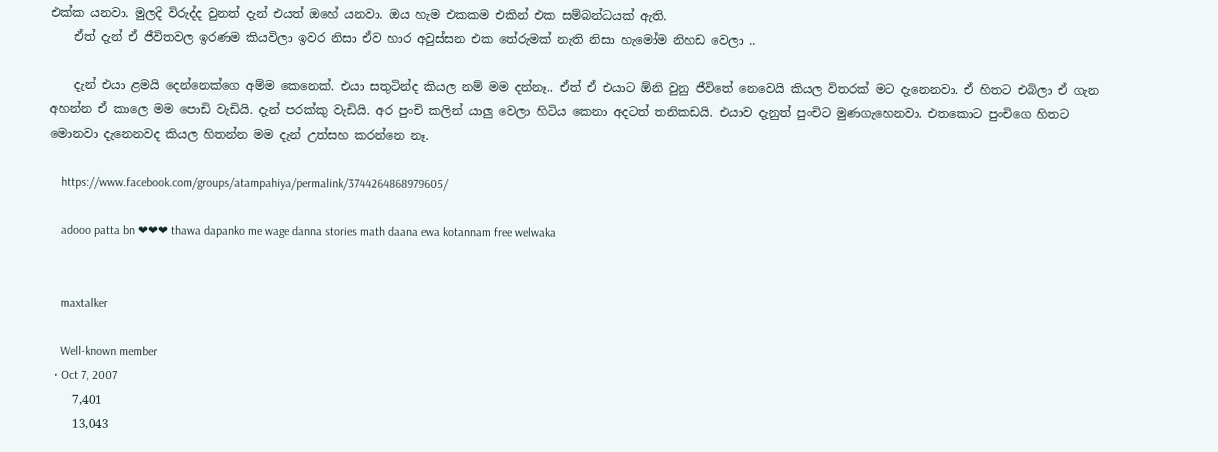එක්ක යනවා. මුලදි විරුද්ද වුනත් දැන් එයත් ඔහේ යනවා. ඔය හැම එකකම එකින් එක සම්බන්ධයක් ඇති.
    ඒත් දැන් ඒ ජීවිතවල ඉරණම කියවිලා ඉවර නිසා ඒව හාර අවුස්සන එක තේරුමක් නැති නිසා හැමෝම නිහඩ වෙලා ..

    දැන් එයා ළමයි දෙන්නෙක්ගෙ අම්ම කෙනෙක්. එයා සතුටින්ද කියල නම් මම දන්නෑ.. ඒත් ඒ එයාට ඕනි වුනු ජීවිතේ නෙවෙයි කියල විතරක් මට දැනෙනවා. ඒ හිතට එබිලා ඒ ගැන අහන්න ඒ කාලෙ මම පොඩි වැඩියි. දැන් පරක්කු වැඩියි. අර පුංචි කලින් යාලු වෙලා හිටිය කෙනා අදටත් තනිකඩයි. එයාව දැනුත් පුංචිට මුණගැහෙනවා. එතකොට පුංචිගෙ හිතට මොනවා දැනෙනවද කියල හිතන්න මම දැන් උත්සහ කරන්නෙ නෑ.

    https://www.facebook.com/groups/atampahiya/permalink/3744264868979605/

    adooo patta bn ❤❤❤ thawa dapanko me wage danna stories math daana ewa kotannam free welwaka


    maxtalker

    Well-known member
  • Oct 7, 2007
    7,401
    13,043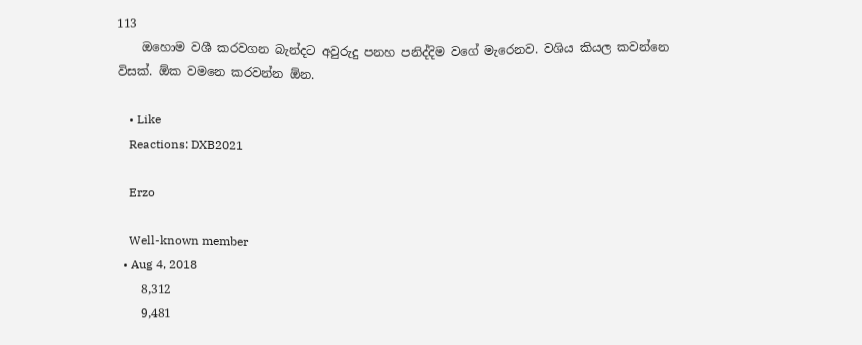113
    ඔහොම වශී කරවගන බැන්දට අවුරුදු පනහ පනිද්දිම වගේ මැරෙනව. වශිය කියල කවන්නෙ විසක්. ඕක වමනෙ කරවන්න ඕන.

    • Like
    Reactions: DXB2021

    Erzo

    Well-known member
  • Aug 4, 2018
    8,312
    9,481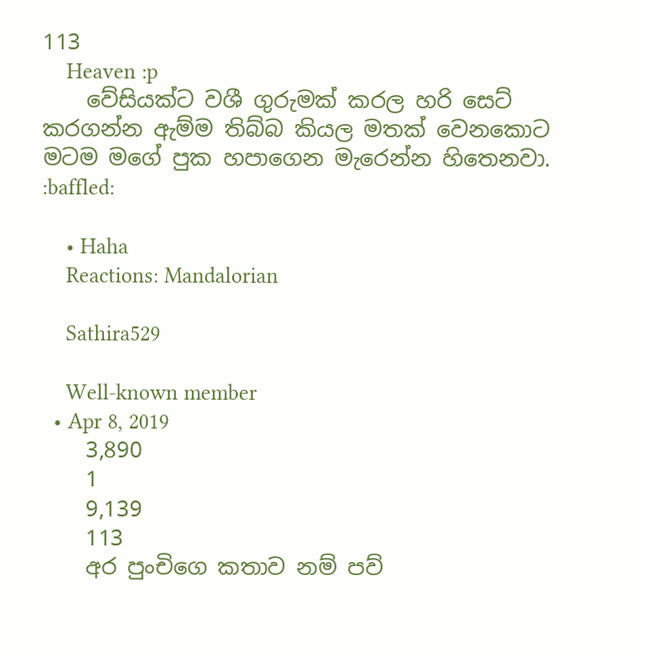113
    Heaven :p
    වේසියක්ට වශී ගුරුමක් කරල හරි සෙට් කරගන්න ඇම්ම තිබ්බ කියල මතක් වෙනකොට මටම මගේ පුක හපාගෙන මැරෙන්න හිතෙනවා. :baffled:

    • Haha
    Reactions: Mandalorian

    Sathira529

    Well-known member
  • Apr 8, 2019
    3,890
    1
    9,139
    113
    අර පුංචිගෙ කතාව නම් පව්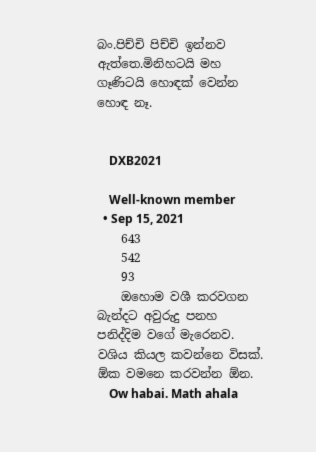බං.පිච්චි පිච්චි ඉන්නව ඇත්තෙ.මිනිහටයි මහ ගෑණිටයි හොඳක් වෙන්න හොඳ නෑ.


    DXB2021

    Well-known member
  • Sep 15, 2021
    643
    542
    93
    ඔහොම වශී කරවගන බැන්දට අවුරුදු පනහ පනිද්දිම වගේ මැරෙනව. වශිය කියල කවන්නෙ විසක්. ඕක වමනෙ කරවන්න ඕන.
    Ow habai. Math ahala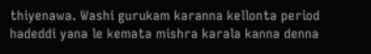thiyenawa. Washi gurukam karanna kellonta period hadeddi yana le kemata mishra karala kanna denna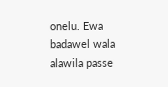onelu. Ewa badawel wala alawila passe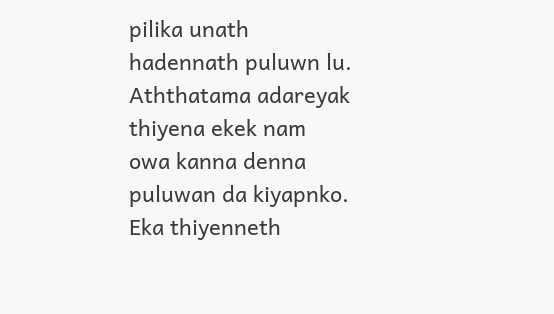pilika unath hadennath puluwn lu. Aththatama adareyak thiyena ekek nam owa kanna denna puluwan da kiyapnko. Eka thiyenneth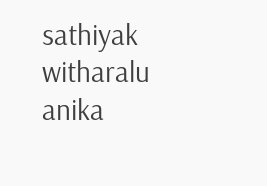sathiyak witharalu anika